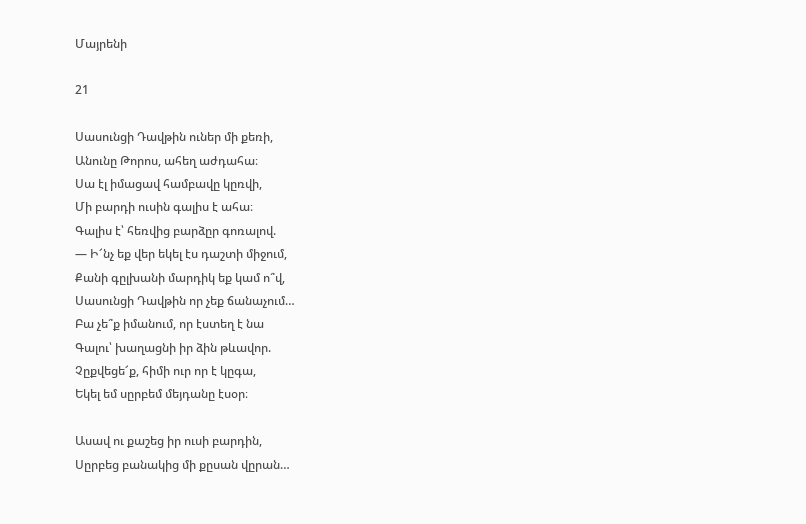Մայրենի

21

Սասունցի Դավթին ուներ մի քեռի,
Անունը Թորոս, ահեղ աժդահա։
Սա էլ իմացավ համբավը կըռվի,
Մի բարդի ուսին գալիս է ահա։
Գալիս է՝ հեռվից բարձըր գոռալով.
— Ի՜նչ եք վեր եկել էս դաշտի միջում,
Քանի գըլխանի մարդիկ եք կամ ո՞վ,
Սասունցի Դավթին որ չեք ճանաչում…
Բա չե՞ք իմանում, որ էստեղ է նա
Գալու՝ խաղացնի իր ձին թևավոր.
Չըքվեցե՜ք, հիմի ուր որ է կըգա,
Եկել եմ սըրբեմ մեյդանը էսօր։

Ասավ ու քաշեց իր ուսի բարդին,
Սըրբեց բանակից մի քըսան վըրան…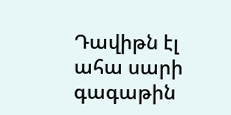Դավիթն էլ ահա սարի գագաթին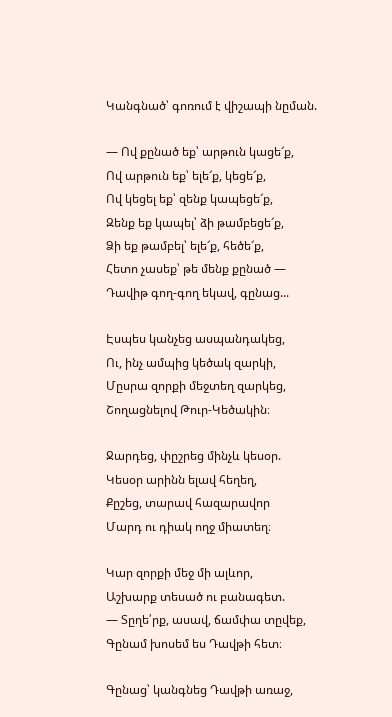Կանգնած՝ գոռում է վիշապի նըման.

— Ով քընած եք՝ արթուն կացե՜ք,
Ով արթուն եք՝ ելե՜ք, կեցե՜ք,
Ով կեցել եք՝ զենք կապեցե՜ք,
Զենք եք կապել՝ ձի թամբեցե՜ք,
Ձի եք թամբել՝ ելե՜ք, հեծե՜ք,
Հետո չասեք՝ թե մենք քընած —
Դավիթ գող-գող եկավ, գընաց...

Էսպես կանչեց ասպանդակեց,
Ու, ինչ ամպից կեծակ զարկի,
Մըսրա զորքի մեջտեղ զարկեց,
Շողացնելով Թուր-Կեծակին։

Ջարդեց, փըշրեց մինչև կեսօր.
Կեսօր արինն ելավ հեղեղ,
Քըշեց, տարավ հազարավոր
Մարդ ու դիակ ողջ միատեղ։

Կար զորքի մեջ մի ալևոր,
Աշխարք տեսած ու բանագետ.
— Տըղե՛րք, ասավ, ճամփա տըվեք,
Գընամ խոսեմ ես Դավթի հետ։

Գընաց՝ կանգնեց Դավթի առաջ,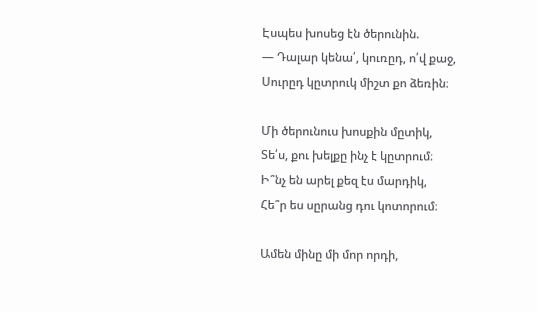Էսպես խոսեց էն ծերունին.
— Դալար կենա՛, կուռըդ, ո՛վ քաջ,
Սուրըդ կըտրուկ միշտ քո ձեռին։

Մի ծերունուս խոսքին մըտիկ,
Տե՛ս, քու խելքը ինչ է կըտրում։
Ի՞նչ են արել քեզ էս մարդիկ,
Հե՞ր ես սըրանց դու կոտորում։

Ամեն մինը մի մոր որդի,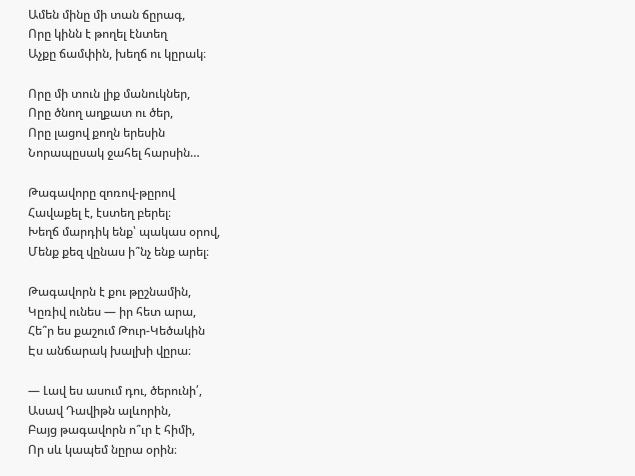Ամեն մինը մի տան ճըրագ,
Որը կինն է թողել էնտեղ
Աչքը ճամփին, խեղճ ու կըրակ։

Որը մի տուն լիք մանուկներ,
Որը ծնող աղքատ ու ծեր,
Որը լացով քողն երեսին
Նորապըսակ ջահել հարսին…

Թագավորը զոռով-թըրով
Հավաքել է, էստեղ բերել։
Խեղճ մարդիկ ենք՝ պակաս օրով,
Մենք քեզ վընաս ի՞նչ ենք արել։

Թագավորն է քու թըշնամին,
Կըռիվ ունես — իր հետ արա,
Հե՞ր ես քաշում Թուր-Կեծակին
Էս անճարակ խալխի վըրա։

— Լավ ես ասում դու, ծերունի՛,
Ասավ Դավիթն ալևորին,
Բայց թագավորն ո՞ւր է հիմի,
Որ սև կապեմ նըրա օրին։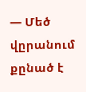— Մեծ վըրանում քընած է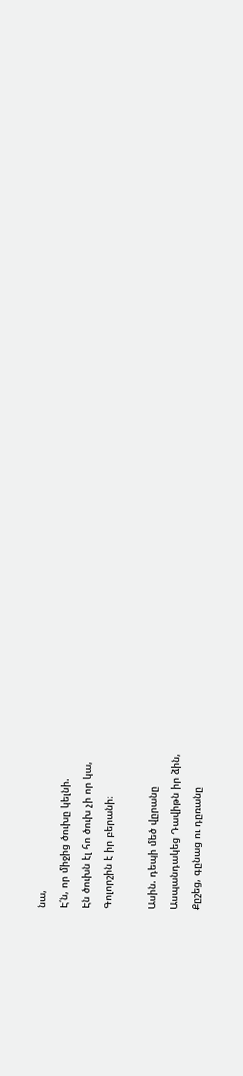նա,
Է՛ն, որ միջից ծուխը կելնի.
Էն ծուխն էլ հո ծուխ չի որ կա,
Գոլորշին է իր բերանի։

Ասին. դեպի մեծ վըրանը
Ասպանդակեց Դավիթն իր ձին,
Քըշեց, գընաց ու դըռանը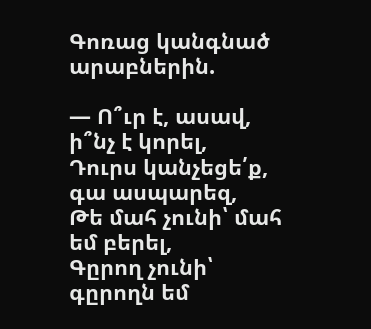Գոռաց կանգնած արաբներին.

— Ո՞ւր է, ասավ, ի՞նչ է կորել,
Դուրս կանչեցե՛ք, գա ասպարեզ,
Թե մահ չունի՝ մահ եմ բերել,
Գըրող չունի՝ գըրողն եմ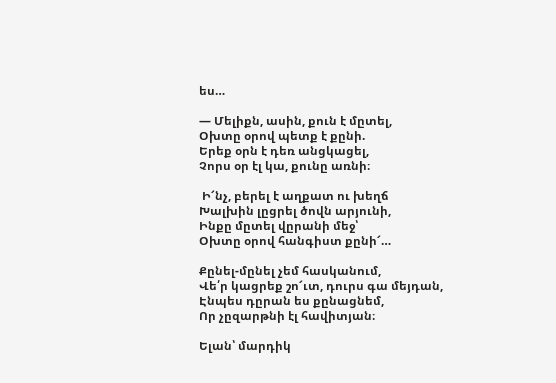ես…

— Մելիքն, ասին, քուն է մըտել,
Օխտը օրով պետք է քընի.
Երեք օրն է դեռ անցկացել,
Չորս օր էլ կա, քունը առնի։

 Ի՜նչ, բերել է աղքատ ու խեղճ
Խալխին լըցրել ծովն արյունի,
Ինքը մըտել վըրանի մեջ՝
Օխտը օրով հանգիստ քընի՜…

Քընել-մընել չեմ հասկանում,
Վե՛ր կացրեք շո՜ւտ, դուրս գա մեյդան,
Էնպես դըրան ես քընացնեմ,
Որ չըզարթնի էլ հավիտյան։

Ելան՝ մարդիկ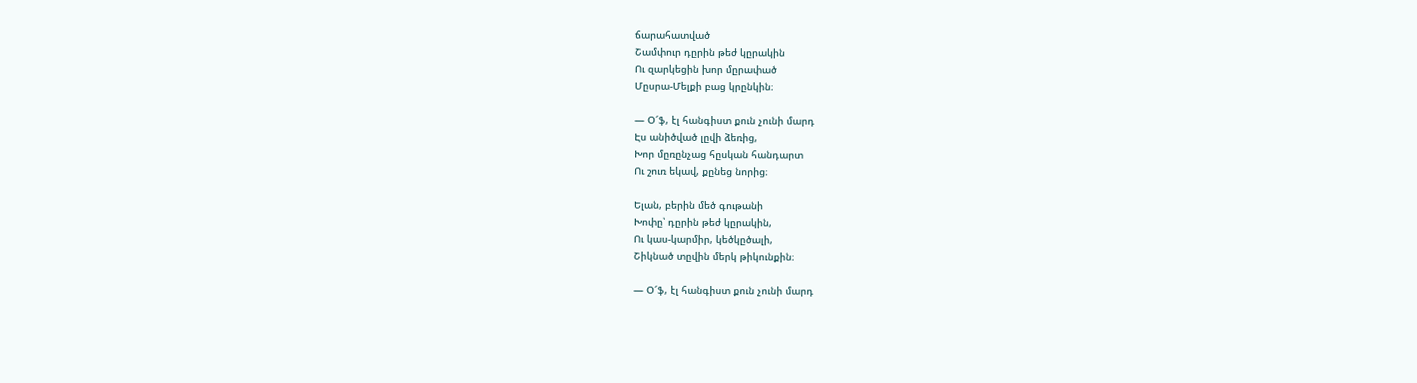ճարահատված
Շամփուր դըրին թեժ կըրակին
Ու զարկեցին խոր մըրափած
Մըսրա-Մելքի բաց կրընկին։

— Օ՜ֆ, էլ հանգիստ քուն չունի մարդ
Էս անիծված լըվի ձեռից,
Խոր մըռընչաց հըսկան հանդարտ
Ու շուռ եկավ, քընեց նորից։

Ելան, բերին մեծ գութանի
Խոփը՝ դըրին թեժ կըրակին,
Ու կաս-կարմիր, կեծկըծալի,
Շիկնած տըվին մերկ թիկունքին։

— Օ՜ֆ, էլ հանգիստ քուն չունի մարդ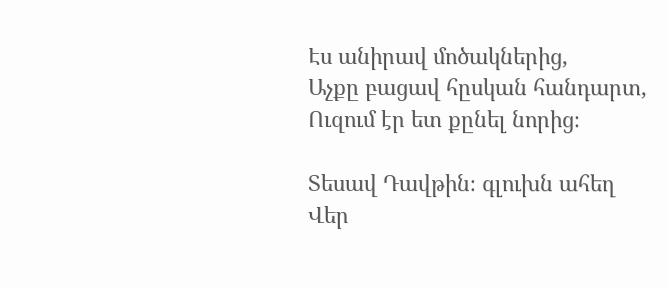Էս անիրավ մոծակներից,
Աչքը բացավ հըսկան հանդարտ,
Ուզում էր ետ քընել նորից։

Տեսավ Դավթին։ գլուխն ահեղ
Վեր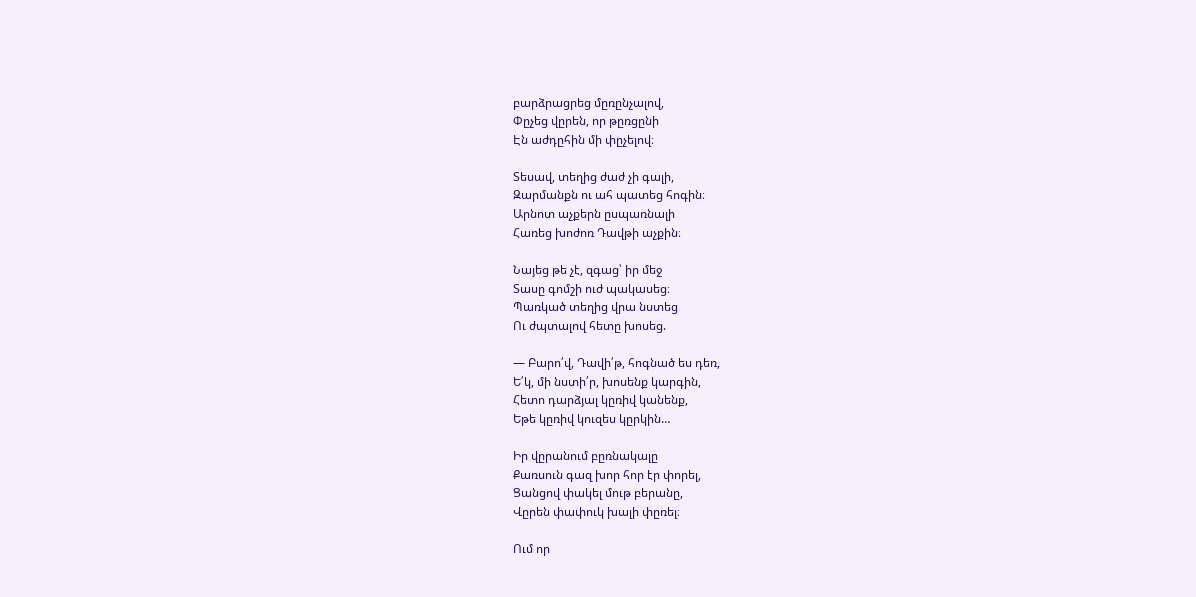բարձրացրեց մըռընչալով,
Փըչեց վըրեն, որ թըռցընի
Էն աժդըհին մի փըչելով։

Տեսավ, տեղից ժաժ չի գալի,
Զարմանքն ու ահ պատեց հոգին։
Արնոտ աչքերն ըսպառնալի
Հառեց խոժոռ Դավթի աչքին։

Նայեց թե չէ, զգաց՝ իր մեջ
Տասը գոմշի ուժ պակասեց։
Պառկած տեղից վրա նստեց
Ու ժպտալով հետը խոսեց.

— Բարո՛վ, Դավի՛թ, հոգնած ես դեռ,
Ե՛կ, մի նստի՛ր, խոսենք կարգին,
Հետո դարձյալ կըռիվ կանենք,
Եթե կըռիվ կուզես կըրկին…

Իր վըրանում բըռնակալը
Քառսուն գազ խոր հոր էր փորել,
Ցանցով փակել մութ բերանը,
Վըրեն փափուկ խալի փըռել։

Ում որ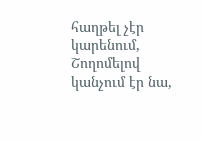հաղթել չէր կարենում,
Շողոմելով կանչում էր նա,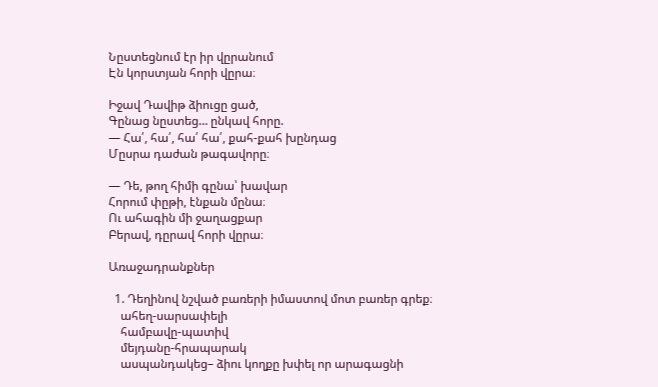Նըստեցնում էր իր վըրանում
Էն կորստյան հորի վըրա։

Իջավ Դավիթ ձիուցը ցած,
Գընաց նըստեց… ընկավ հորը.
— Հա՛, հա՛, հա՛ հա՛, քահ-քահ խընդաց
Մըսրա դաժան թագավորը։

— Դե, թող հիմի գընա՝ խավար
Հորում փըթի, էնքան մընա։
Ու ահագին մի ջաղացքար
Բերավ, դըրավ հորի վըրա։

Առաջադրանքներ

  1. Դեղինով նշված բառերի իմաստով մոտ բառեր գրեք։
    ահեղ-սարսափելի
    համբավը-պատիվ
    մեյդանը-հրապարակ
    ասպանդակեց– ձիու կողքը խփել որ արագացնի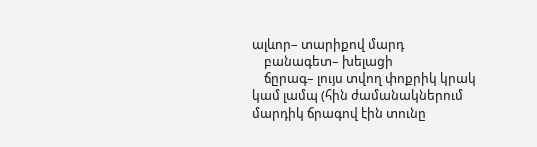ալևոր– տարիքով մարդ
    բանագետ– խելացի
    ճըրագ– լույս տվող փոքրիկ կրակ կամ լամպ (հին ժամանակներում մարդիկ ճրագով էին տունը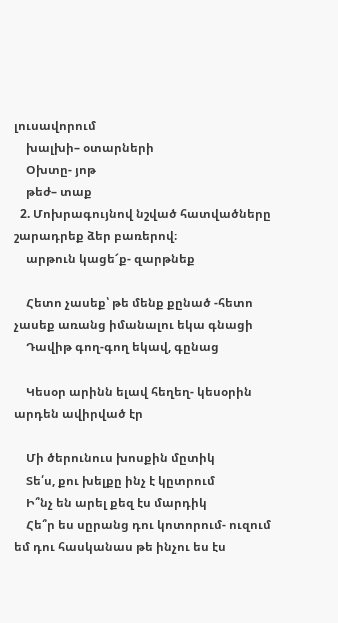լուսավորում
    խալխի– օտարների
    Օխտը- յոթ
    թեժ– տաք
  2. Մոխրագույնով նշված հատվածները շարադրեք ձեր բառերով։
    արթուն կացե՜ք- զարթնեք

    Հետո չասեք՝ թե մենք քընած -հետո չասեք առանց իմանալու եկա գնացի
    Դավիթ գող-գող եկավ, գընաց

    Կեսօր արինն ելավ հեղեղ- կեսօրին արդեն ավիրված էր

    Մի ծերունուս խոսքին մըտիկ
    Տե՛ս, քու խելքը ինչ է կըտրում
    Ի՞նչ են արել քեզ էս մարդիկ
    Հե՞ր ես սըրանց դու կոտորում- ուզում եմ դու հասկանաս թե ինչու ես էս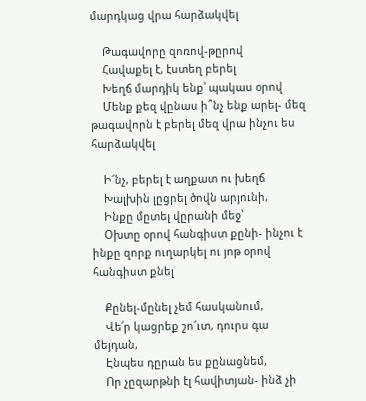մարդկաց վրա հարձակվել

    Թագավորը զոռով-թըրով
    Հավաքել է, էստեղ բերել
    Խեղճ մարդիկ ենք՝ պակաս օրով
    Մենք քեզ վընաս ի՞նչ ենք արել- մեզ թագավորն է բերել մեզ վրա ինչու ես հարձակվել

    Ի՜նչ, բերել է աղքատ ու խեղճ
    Խալխին լըցրել ծովն արյունի,
    Ինքը մըտել վըրանի մեջ՝
    Օխտը օրով հանգիստ քընի- ինչու է ինքը զորք ուղարկել ու յոթ օրով հանգիստ քնել

    Քընել-մընել չեմ հասկանում,
    Վե՛ր կացրեք շո՜ւտ, դուրս գա մեյդան,
    Էնպես դըրան ես քընացնեմ,
    Որ չըզարթնի էլ հավիտյան- ինձ չի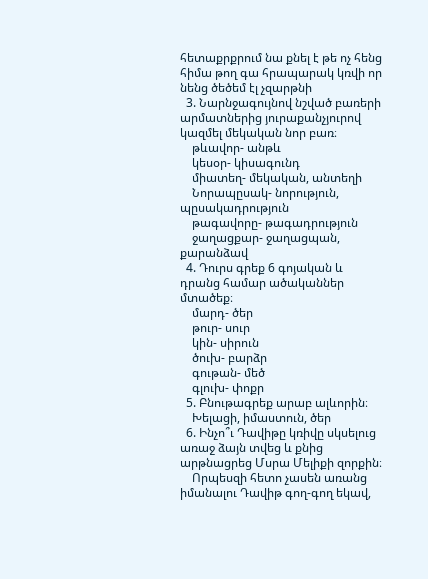հետաքրքրում նա քնել է թե ոչ հենց հիմա թող գա հրապարակ կռվի որ նենց ծեծեմ էլ չզարթնի
  3. Նարնջագույնով նշված բառերի արմատներից յուրաքանչյուրով կազմել մեկական նոր բառ։
    թևավոր- անթև
    կեսօր- կիսագունդ
    միատեղ- մեկական, անտեղի
    Նորապըսակ- նորություն, պըսակադրություն
    թագավորը- թագադրություն
    ջաղացքար- ջաղացպան, քարանձավ
  4. Դուրս գրեք 6 գոյական և դրանց համար ածականներ մտածեք։
    մարդ- ծեր
    թուր- սուր
    կին- սիրուն
    ծուխ- բարձր
    գութան- մեծ
    գլուխ- փոքր
  5. Բնութագրեք արաբ ալևորին։
    Խելացի, իմաստուն, ծեր
  6. Ինչո՞ւ Դավիթը կռիվը սկսելուց առաջ ձայն տվեց և քնից արթնացրեց Մսրա Մելիքի զորքին։
    Որպեսզի հետո չասեն առանց իմանալու Դավիթ գող-գող եկավ,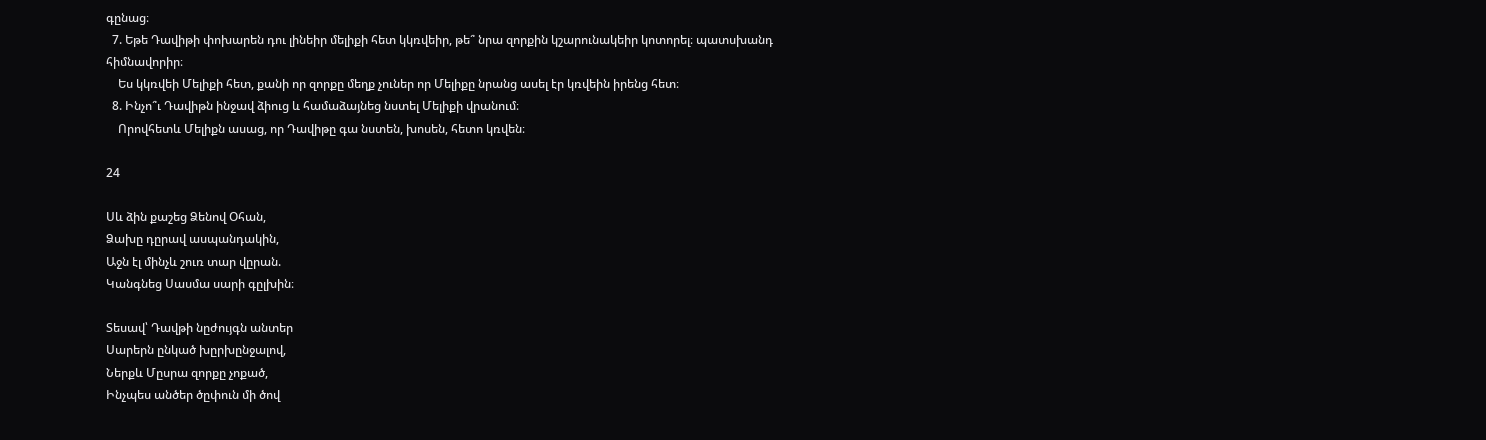գընաց։
  7. Եթե Դավիթի փոխարեն դու լինեիր մելիքի հետ կկռվեիր, թե՞ նրա զորքին կշարունակեիր կոտորել։ պատսխանդ հիմնավորիր։
    Ես կկռվեի Մելիքի հետ, քանի որ զորքը մեղք չուներ որ Մելիքը նրանց ասել էր կռվեին իրենց հետ։
  8. Ինչո՞ւ Դավիթն ինջավ ձիուց և համաձայնեց նստել Մելիքի վրանում։
    Որովհետև Մելիքն ասաց, որ Դավիթը գա նստեն, խոսեն, հետո կռվեն։

24

Սև ձին քաշեց Ձենով Օհան,
Ձախը դըրավ ասպանդակին,
Աջն էլ մինչև շուռ տար վըրան.
Կանգնեց Սասմա սարի գըլխին։

Տեսավ՝ Դավթի նըժույգն անտեր
Սարերն ընկած խըրխընջալով,
Ներքև Մըսրա զորքը չոքած,
Ինչպես անծեր ծըփուն մի ծով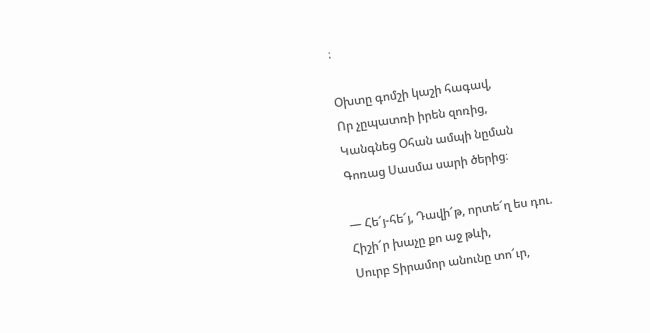։

Օխտը գոմշի կաշի հագավ,
Որ չըպատռի իրեն զոռից,
Կանգնեց Օհան ամպի նըման
Գոռաց Սասմա սարի ծերից։

— Հե՜յ-հե՜յ, Դավի՜թ, որտե՜ղ ես դու.
Հիշի՜ր խաչը քո աջ թևի,
Սուրբ Տիրամոր անունը տո՜ւր,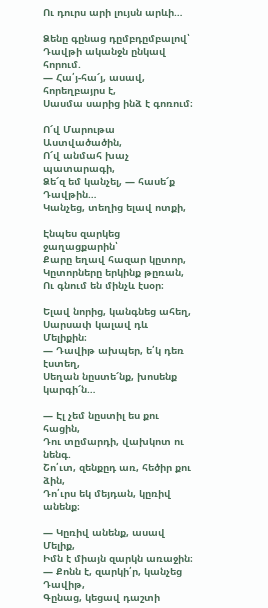Ու դուրս արի լույսն արևի…

Ձենը գընաց դըմբդըմբալով՝
Դավթի ականջն ընկավ հորում.
— Հա՛յ-հա՜յ, ասավ, հորեղբայրս է,
Սասմա սարից ինձ է գոռում։

Ո՜վ Մարութա Աստվածածին,
Ո՜վ անմահ խաչ պատարագի,
Ձե՜զ եմ կանչել, — հասե՜ք Դավթին…
Կանչեց, տեղից ելավ ոտքի,

Էնպես զարկեց ջաղացքարին՝
Քարը եղավ հազար կըտոր,
Կըտորները երկինք թըռան,
Ու գնում են մինչև էսօր։

Ելավ նորից, կանգնեց ահեղ,
Սարսափ կալավ դև Մելիքին։
— Դավիթ ախպեր, ե՛կ դեռ էստեղ,
Սեղան նըստե՜նք, խոսենք կարգի՜ն…

— Էլ չեմ նըստիլ ես քու հացին,
Դու տըմարդի, վախկոտ ու նենգ.
Շո՛ւտ, զենքըդ առ, հեծիր քու ձին,
Դո՛ւրս եկ մեյդան, կըռիվ անենք։

— Կըռիվ անենք, ասավ Մելիք,
Իմն է միայն զարկն առաջին։
— Քոնն է, զարկի՛ր, կանչեց Դավիթ,
Գընաց, կեցավ դաշտի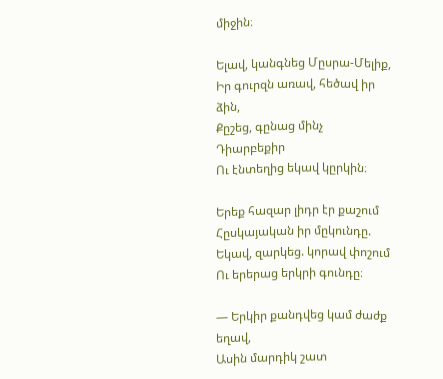միջին։

Ելավ, կանգնեց Մըսրա-Մելիք,
Իր գուրզն առավ, հեծավ իր ձին,
Քըշեց, գընաց մինչ Դիարբեքիր
Ու էնտեղից եկավ կըրկին։

Երեք հազար լիդր էր քաշում
Հըսկայական իր մըկունդը.
Եկավ, զարկեց. կորավ փոշում
Ու երերաց երկրի գունդը։

— Երկիր քանդվեց կամ ժաժք եղավ,
Ասին մարդիկ շատ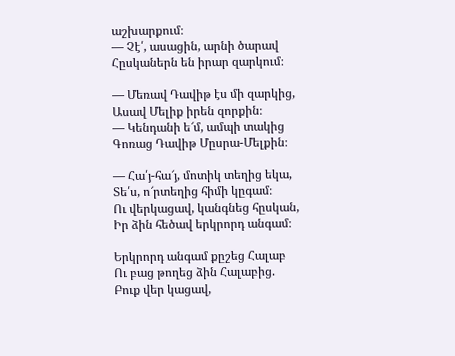աշխարքում։
— Չէ՛, ասացին, արնի ծարավ
Հըսկաներն են իրար զարկում։

— Մեռավ Դավիթ էս մի զարկից,
Ասավ Մելիք իրեն զորքին։
— Կենդանի ե՜մ, ամպի տակից
Գոռաց Դավիթ Մըսրա-Մելքին։

— Հա՛յ-հա՜յ, մոտիկ տեղից եկա,
Տե՛ս, ո՜րտեղից հիմի կըգամ։
Ու վերկացավ, կանգնեց հըսկան,
Իր ձին հեծավ երկրորդ անգամ։

Երկրորդ անգամ քըշեց Հալաբ
Ու բաց թողեց ձին Հալաբից.
Բուք վեր կացավ,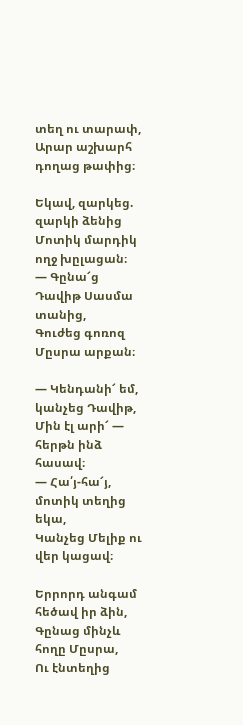տեղ ու տարափ,
Արար աշխարհ դողաց թափից։

Եկավ, զարկեց. զարկի ձենից
Մոտիկ մարդիկ ողջ խըլացան։
— Գընա՜ց Դավիթ Սասմա տանից,
Գուժեց գոռոզ Մըսրա արքան։

— Կենդանի՜ եմ, կանչեց Դավիթ,
Մին էլ արի՜ — հերթն ինձ հասավ։
— Հա՛յ-հա՜յ, մոտիկ տեղից եկա,
Կանչեց Մելիք ու վեր կացավ։

Երրորդ անգամ հեծավ իր ձին,
Գընաց մինչև հողը Մըսրա,
Ու էնտեղից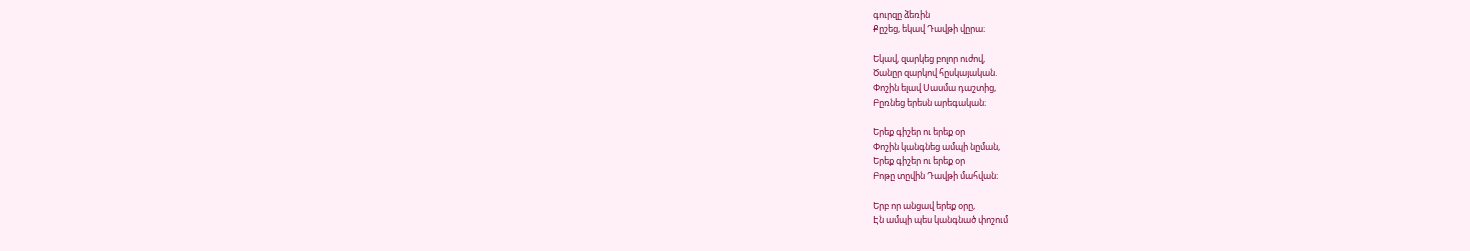գուրզը ձեռին
Քըշեց, եկավ Դավթի վըրա։

Եկավ, զարկեց բոլոր ուժով,
Ծանըր զարկով հըսկայական.
Փոշին ելավ Սասմա դաշտից,
Բըռնեց երեսն արեգական։

Երեք գիշեր ու երեք օր
Փոշին կանգնեց ամպի նըման,
Երեք գիշեր ու երեք օր
Բոթը տըվին Դավթի մահվան։

Երբ որ անցավ երեք օրը,
Էն ամպի պես կանգնած փոշում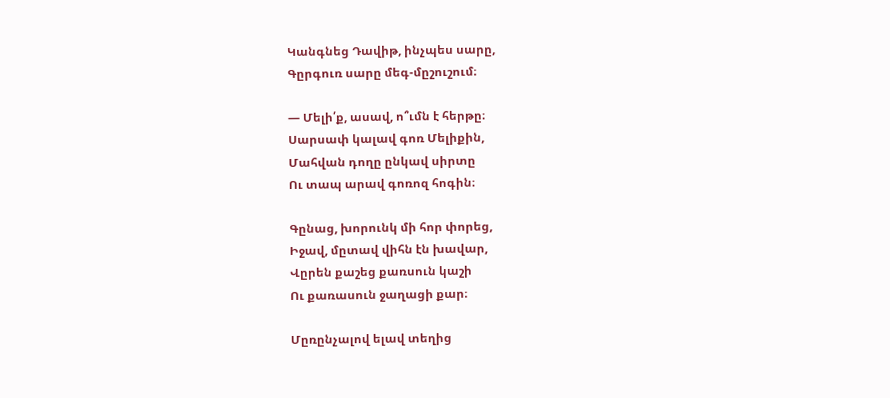Կանգնեց Դավիթ, ինչպես սարը,
Գըրգուռ սարը մեգ-մըշուշում։

— Մելի՛ք, ասավ, ո՞ւմն է հերթը։
Սարսափ կալավ գոռ Մելիքին,
Մահվան դողը ընկավ սիրտը
Ու տապ արավ գոռոզ հոգին։

Գընաց, խորունկ մի հոր փորեց,
Իջավ, մըտավ վիհն էն խավար,
Վըրեն քաշեց քառսուն կաշի
Ու քառասուն ջաղացի քար։

Մըռընչալով ելավ տեղից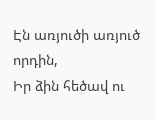Էն առյուծի առյուծ որդին,
Իր ձին հեծավ ու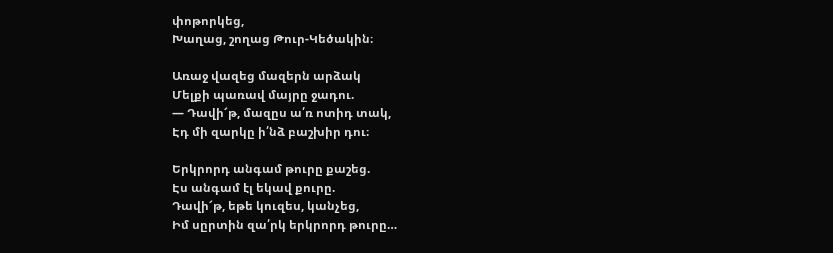փոթորկեց,
Խաղաց, շողաց Թուր-Կեծակին։

Առաջ վազեց մազերն արձակ
Մելքի պառավ մայրը ջադու.
— Դավի՜թ, մազըս ա՛ռ ոտիդ տակ,
Էդ մի զարկը ի՛նձ բաշխիր դու։

Երկրորդ անգամ թուրը քաշեց.
Էս անգամ էլ եկավ քուրը.
Դավի՜թ, եթե կուզես, կանչեց,
Իմ սըրտին զա՛րկ երկրորդ թուրը…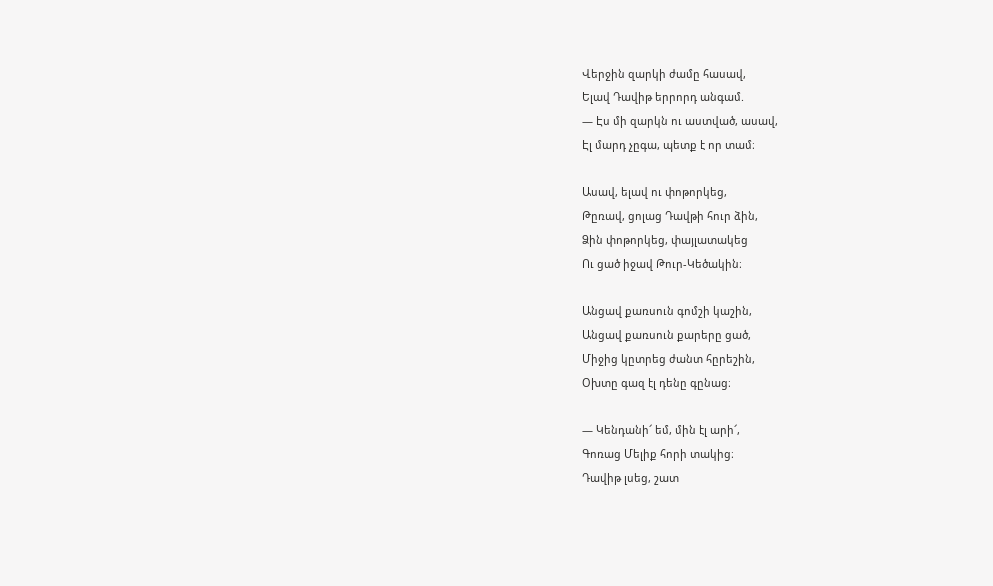Վերջին զարկի ժամը հասավ,
Ելավ Դավիթ երրորդ անգամ.
— Էս մի զարկն ու աստված, ասավ,
Էլ մարդ չըգա, պետք է որ տամ։

Ասավ, ելավ ու փոթորկեց,
Թըռավ, ցոլաց Դավթի հուր ձին,
Ձին փոթորկեց, փայլատակեց
Ու ցած իջավ Թուր-Կեծակին։

Անցավ քառսուն գոմշի կաշին,
Անցավ քառսուն քարերը ցած,
Միջից կըտրեց ժանտ հըրեշին,
Օխտը գազ էլ դենը գընաց։

— Կենդանի՜ եմ, մին էլ արի՜,
Գոռաց Մելիք հորի տակից։
Դավիթ լսեց, շատ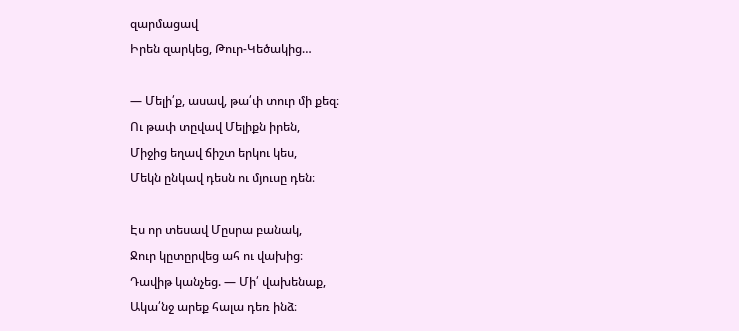զարմացավ
Իրեն զարկեց, Թուր-Կեծակից…

— Մելի՛ք, ասավ, թա՛փ տուր մի քեզ։
Ու թափ տըվավ Մելիքն իրեն,
Միջից եղավ ճիշտ երկու կես,
Մեկն ընկավ դեսն ու մյուսը դեն։

Էս որ տեսավ Մըսրա բանակ,
Ջուր կըտըրվեց ահ ու վախից։
Դավիթ կանչեց. — Մի՛ վախենաք,
Ակա՛նջ արեք հալա դեռ ինձ։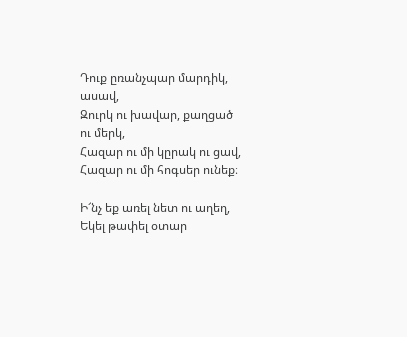Դուք ըռանչպար մարդիկ, ասավ,
Զուրկ ու խավար, քաղցած ու մերկ,
Հազար ու մի կըրակ ու ցավ,
Հազար ու մի հոգսեր ունեք։

Ի՜նչ եք առել նետ ու աղեղ,
Եկել թափել օտար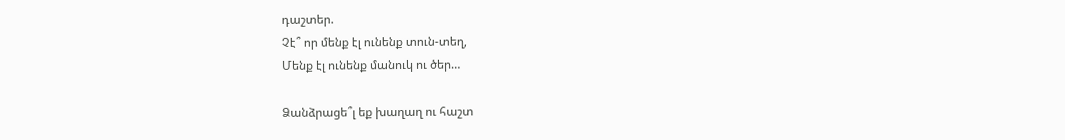դաշտեր.
Չէ՞ որ մենք էլ ունենք տուն-տեղ,
Մենք էլ ունենք մանուկ ու ծեր…

Ձանձրացե՞լ եք խաղաղ ու հաշտ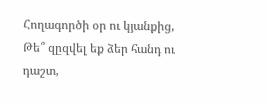Հողագործի օր ու կյանքից,
Թե՞ զըզվել եք ձեր հանդ ու դաշտ,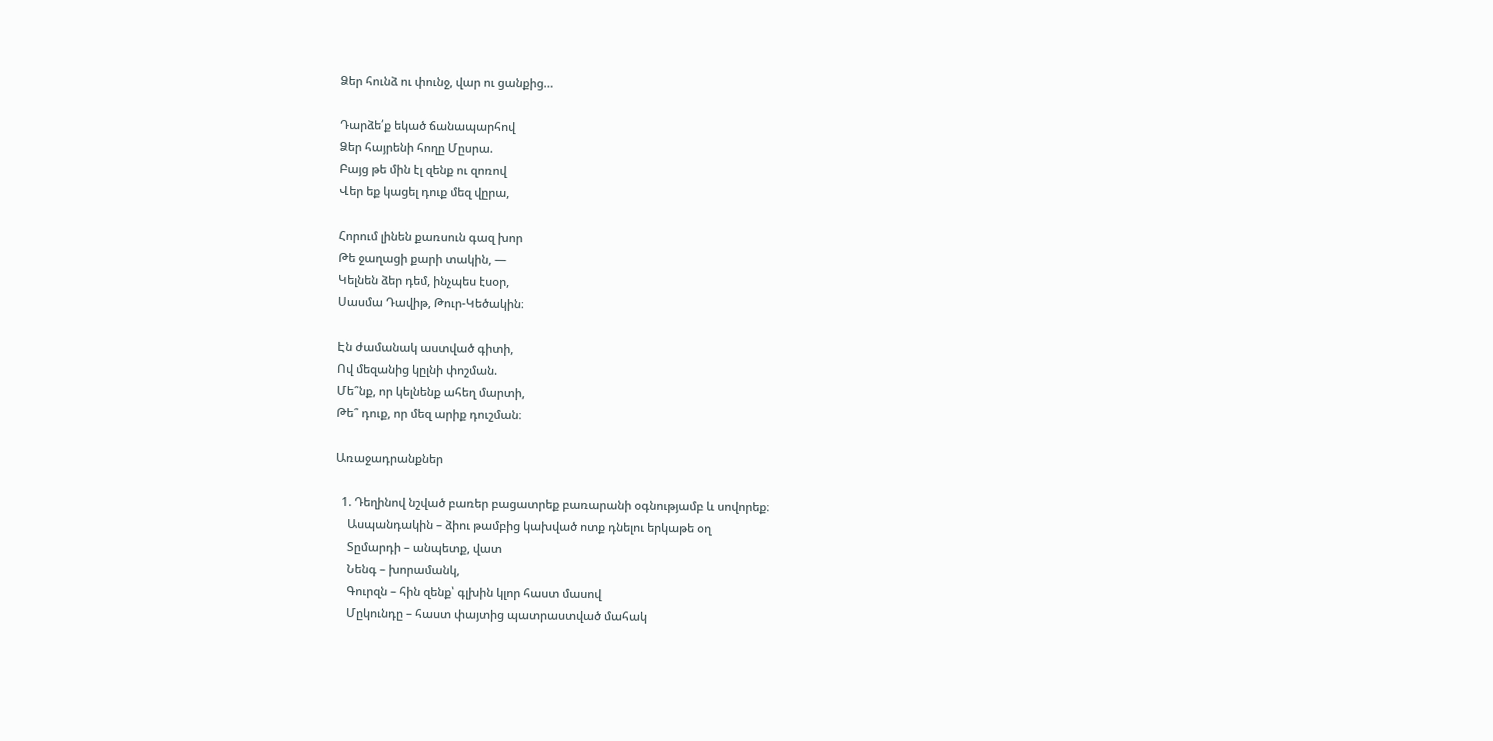Ձեր հունձ ու փունջ, վար ու ցանքից…

Դարձե՛ք եկած ճանապարհով
Ձեր հայրենի հողը Մըսրա.
Բայց թե մին էլ զենք ու զոռով
Վեր եք կացել դուք մեզ վըրա,

Հորում լինեն քառսուն գազ խոր
Թե ջաղացի քարի տակին, —
Կելնեն ձեր դեմ, ինչպես էսօր,
Սասմա Դավիթ, Թուր-Կեծակին։

Էն ժամանակ աստված գիտի,
Ով մեզանից կըլնի փոշման.
Մե՞նք, որ կելնենք ահեղ մարտի,
Թե՞ դուք, որ մեզ արիք դուշման։

Առաջադրանքներ

  1. Դեղինով նշված բառեր բացատրեք բառարանի օգնությամբ և սովորեք։
    Ասպանդակին – ձիու թամբից կախված ոտք դնելու երկաթե օղ
    Տըմարդի – անպետք, վատ
    Նենգ – խորամանկ,
    Գուրզն – հին զենք՝ գլխին կլոր հաստ մասով
    Մըկունդը – հաստ փայտից պատրաստված մահակ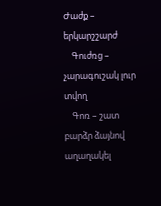Ժաժք – երկարշշարժ
    Գուժռց – չարագուշակ լուր տվող
    Գոռ – շատ բարձր ձայնով աղաղակել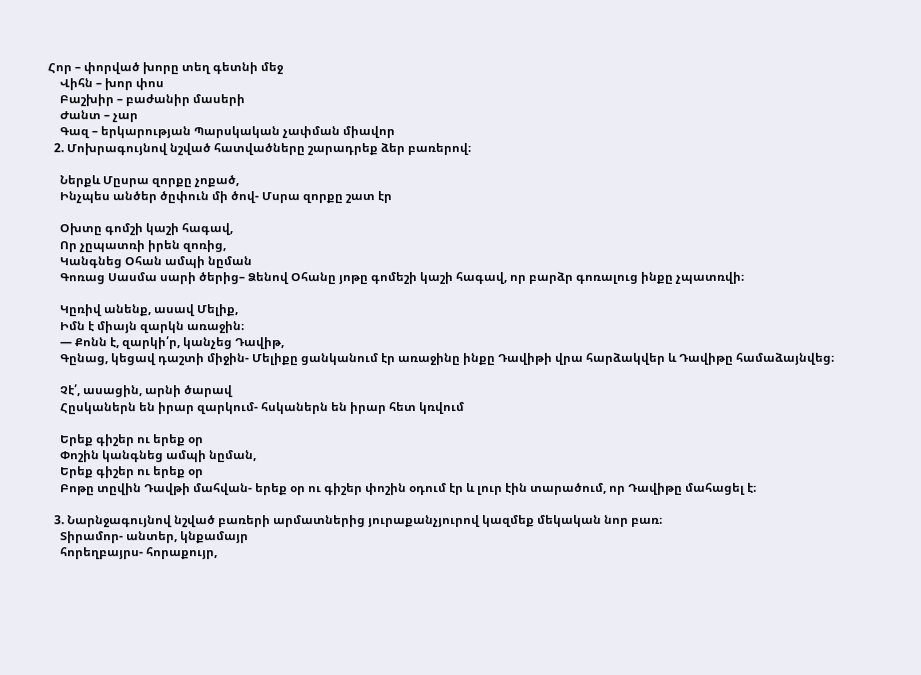Հոր – փորված խորը տեղ գետնի մեջ
    Վիհն – խոր փոս
    Բաշխիր – բաժանիր մասերի
    Ժանտ – չար
    Գազ – երկարության Պարսկական չափման միավոր
  2. Մոխրագույնով նշված հատվածները շարադրեք ձեր բառերով։

    Ներքև Մըսրա զորքը չոքած,
    Ինչպես անծեր ծըփուն մի ծով- Մսրա զորքը շատ էր

    Օխտը գոմշի կաշի հագավ,
    Որ չըպատռի իրեն զոռից,
    Կանգնեց Օհան ամպի նըման
    Գոռաց Սասմա սարի ծերից– Ձենով Օհանը յոթը գոմեշի կաշի հագավ, որ բարձր գոռալուց ինքը չպատռվի։

    Կըռիվ անենք, ասավ Մելիք,
    Իմն է միայն զարկն առաջին։
    — Քոնն է, զարկի՛ր, կանչեց Դավիթ,
    Գընաց, կեցավ դաշտի միջին- Մելիքը ցանկանում էր առաջինը ինքը Դավիթի վրա հարձակվեր և Դավիթը համաձայնվեց։

    Չէ՛, ասացին, արնի ծարավ
    Հըսկաներն են իրար զարկում- հսկաներն են իրար հետ կռվում

    Երեք գիշեր ու երեք օր
    Փոշին կանգնեց ամպի նըման,
    Երեք գիշեր ու երեք օր
    Բոթը տըվին Դավթի մահվան- երեք օր ու գիշեր փոշին օդում էր և լուր էին տարածում, որ Դավիթը մահացել է։

  3. Նարնջագույնով նշված բառերի արմատներից յուրաքանչյուրով կազմեք մեկական նոր բառ։
    Տիրամոր- անտեր, կնքամայր
    հորեղբայրս- հորաքույր,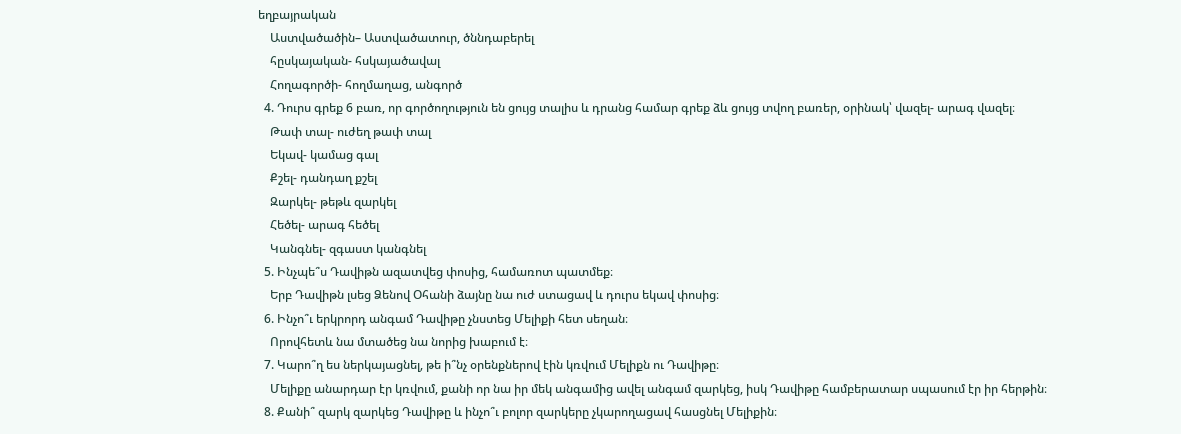եղբայրական
    Աստվածածին– Աստվածատուր, ծննդաբերել
    հըսկայական- հսկայածավալ
    Հողագործի- հողմաղաց, անգործ
  4. Դուրս գրեք 6 բառ, որ գործողություն են ցույց տալիս և դրանց համար գրեք ձև ցույց տվող բառեր, օրինակ՝ վազել- արագ վազել։
    Թափ տալ- ուժեղ թափ տալ
    Եկավ- կամաց գալ
    Քշել- դանդաղ քշել
    Զարկել- թեթև զարկել
    Հեծել- արագ հեծել
    Կանգնել- զգաստ կանգնել
  5. Ինչպե՞ս Դավիթն ազատվեց փոսից, համառոտ պատմեք։
    Երբ Դավիթն լսեց Ձենով Օհանի ձայնը նա ուժ ստացավ և դուրս եկավ փոսից։
  6. Ինչո՞ւ երկրորդ անգամ Դավիթը չնստեց Մելիքի հետ սեղան։
    Որովհետև նա մտածեց նա նորից խաբում է։
  7. Կարո՞ղ ես ներկայացնել, թե ի՞նչ օրենքներով էին կռվում Մելիքն ու Դավիթը։
    Մելիքը անարդար էր կռվում, քանի որ նա իր մեկ անգամից ավել անգամ զարկեց, իսկ Դավիթը համբերատար սպասում էր իր հերթին։
  8. Քանի՞ զարկ զարկեց Դավիթը և ինչո՞ւ բոլոր զարկերը չկարողացավ հասցնել Մելիքին։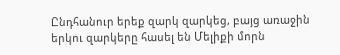Ընդհանուր երեք զարկ զարկեց, բայց առաջին երկու զարկերը հասել են Մելիքի մորն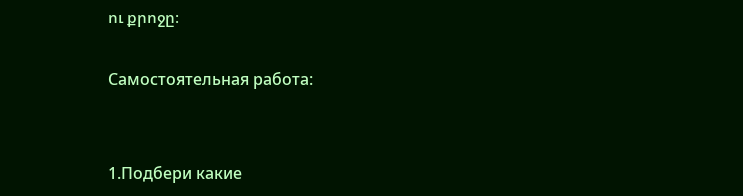ու քրոջը։

Самостоятельная работа:


1.Подбери какие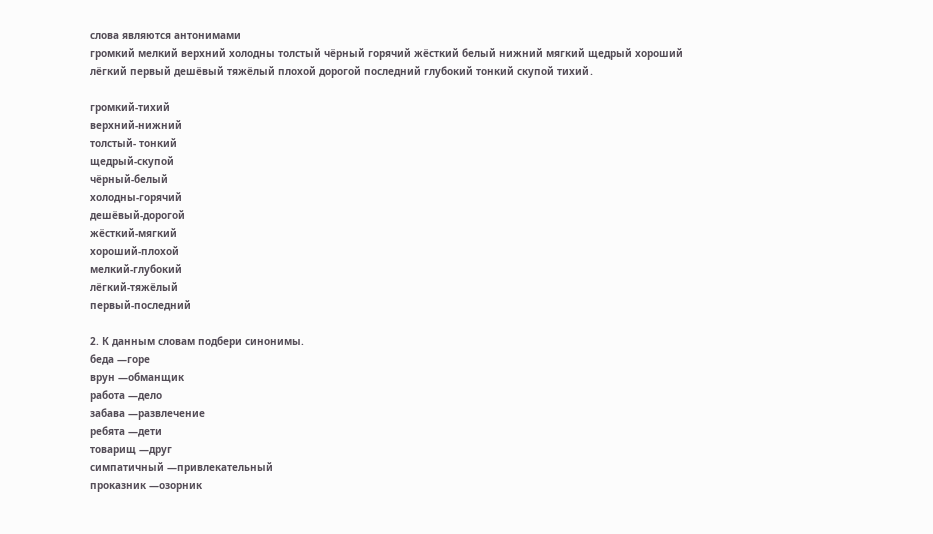слова являются антонимами
громкий мелкий верхний холодны толстый чёрный горячий жёсткий белый нижний мягкий щедрый хороший лёгкий первый дешёвый тяжёлый плохой дорогой последний глубокий тонкий скупой тихий․

громкий-тихий
верхний-нижний
толстый- тонкий
щедрый-скупой
чёрный-белый
холодны-горячий
дешёвый-дорогой
жёсткий-мягкий
хороший-плохой
мелкий-глубокий
лёгкий-тяжёлый
первый-последний

2. К данным словам подбери синонимы.
беда —горе
врун —обманщик
работа —дело
забава —развлечение
ребята —дети
товарищ —друг
симпатичный —привлекательный
проказник —озорник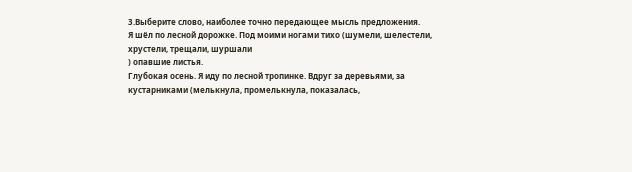3.Выберите слово, наиболее точно передающее мысль предложения.
Я шёл по лесной дорожке. Под моими ногами тихо (шумели, шелестели,
хрустели, трещали, шуршали
) опавшие листья.
Глубокая осень. Я иду по лесной тропинке. Вдруг за деревьями, за
кустарниками (мелькнула, промелькнула, показалась,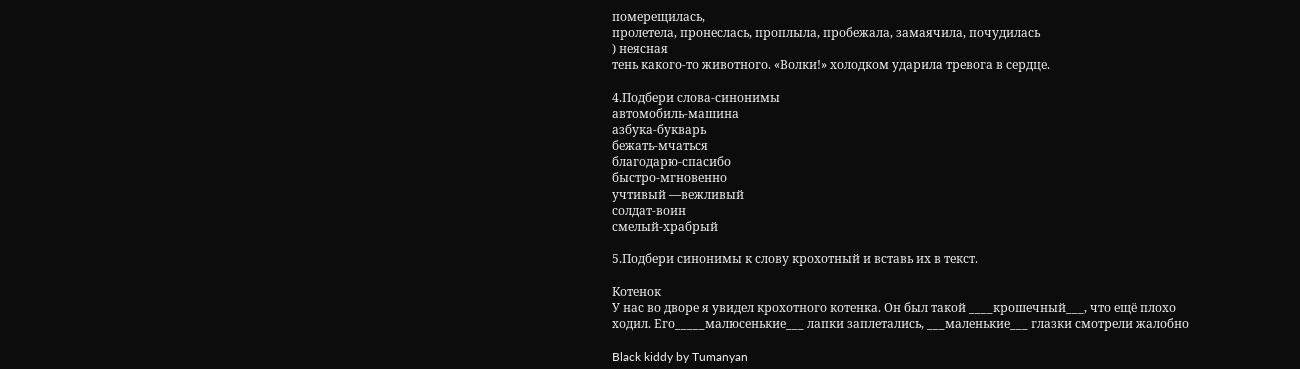померещилась,
пролетела, пронеслась, проплыла, пробежала, замаячила, почудилась
) неясная
тень какого-то животного. «Волки!» холодком ударила тревога в сердце.

4.Подбери слова-синонимы
автомобиль-машина
азбука-букварь
бежать-мчаться
благодарю-спасибо
быстро-мгновенно
учтивый —вежливый
солдат-воин
смелый-храбрый

5.Подбери синонимы к слову крохотный и вставь их в текст.

Котенок
У нас во дворе я увидел крохотного котенка. Он был такой ____крошечный___, что ещё плохо
ходил. Его_____малюсенькие___ лапки заплетались, ___маленькие___ глазки смотрели жалобно

Black kiddy by Tumanyan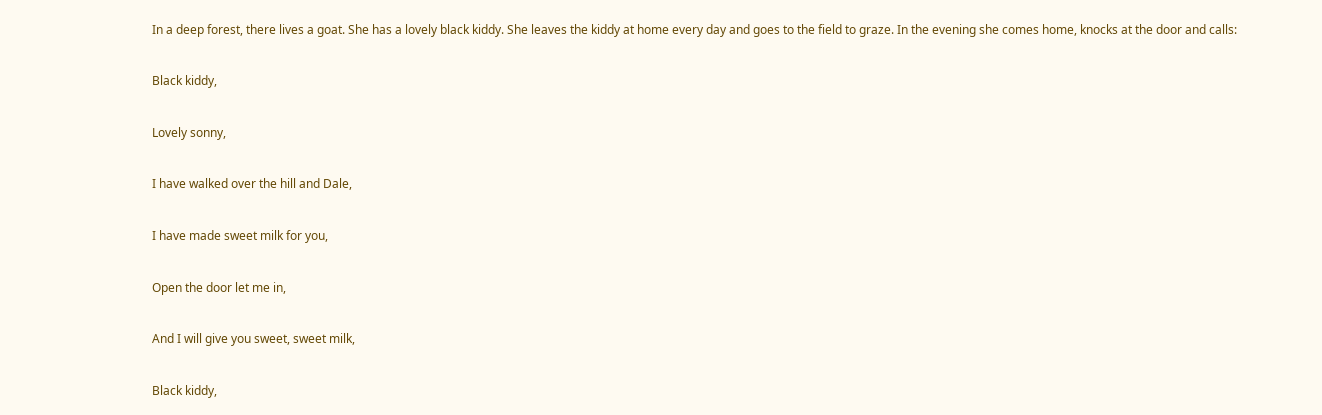In a deep forest, there lives a goat. She has a lovely black kiddy. She leaves the kiddy at home every day and goes to the field to graze. In the evening she comes home, knocks at the door and calls:

Black kiddy,

Lovely sonny,

I have walked over the hill and Dale,

I have made sweet milk for you,

Open the door let me in,

And I will give you sweet, sweet milk,

Black kiddy,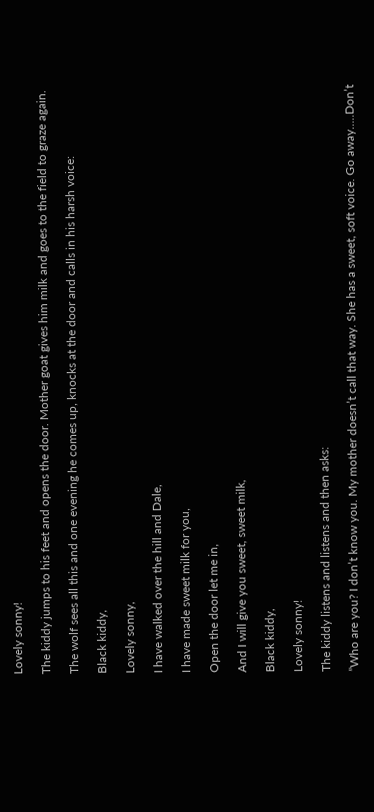Lovely sonny!

The kiddy jumps to his feet and opens the door. Mother goat gives him milk and goes to the field to graze again.

The wolf sees all this and one evening he comes up, knocks at the door and calls in his harsh voice:

Black kiddy,

Lovely sonny,

I have walked over the hill and Dale,

I have made sweet milk for you,

Open the door let me in,

And I will give you sweet, sweet milk,

Black kiddy,

Lovely sonny!

The kiddy listens and listens and then asks:

”Who are you? I don’t know you. My mother doesn’t call that way. She has a sweet, soft voice. Go away…..Don’t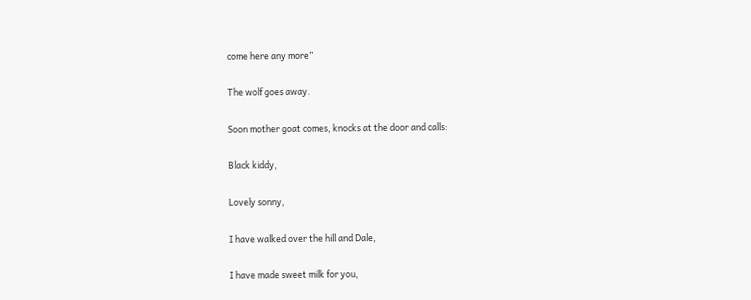come here any more”

The wolf goes away.

Soon mother goat comes, knocks at the door and calls:

Black kiddy,

Lovely sonny,

I have walked over the hill and Dale,

I have made sweet milk for you,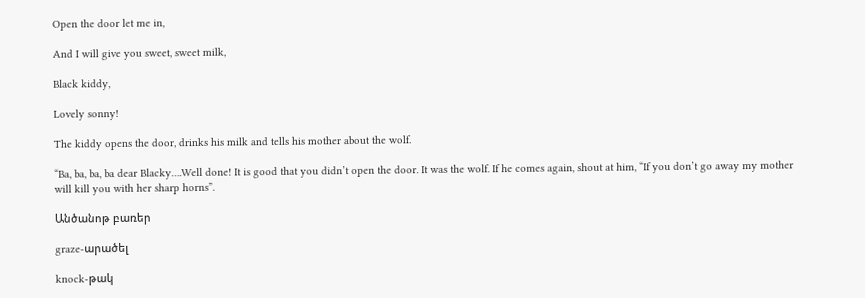Open the door let me in,

And I will give you sweet, sweet milk,

Black kiddy,

Lovely sonny!

The kiddy opens the door, drinks his milk and tells his mother about the wolf.

“Ba, ba, ba, ba dear Blacky….Well done! It is good that you didn’t open the door. It was the wolf. If he comes again, shout at him, “If you don’t go away my mother will kill you with her sharp horns”.

Անծանոթ բառեր

graze-արածել

knock-թակ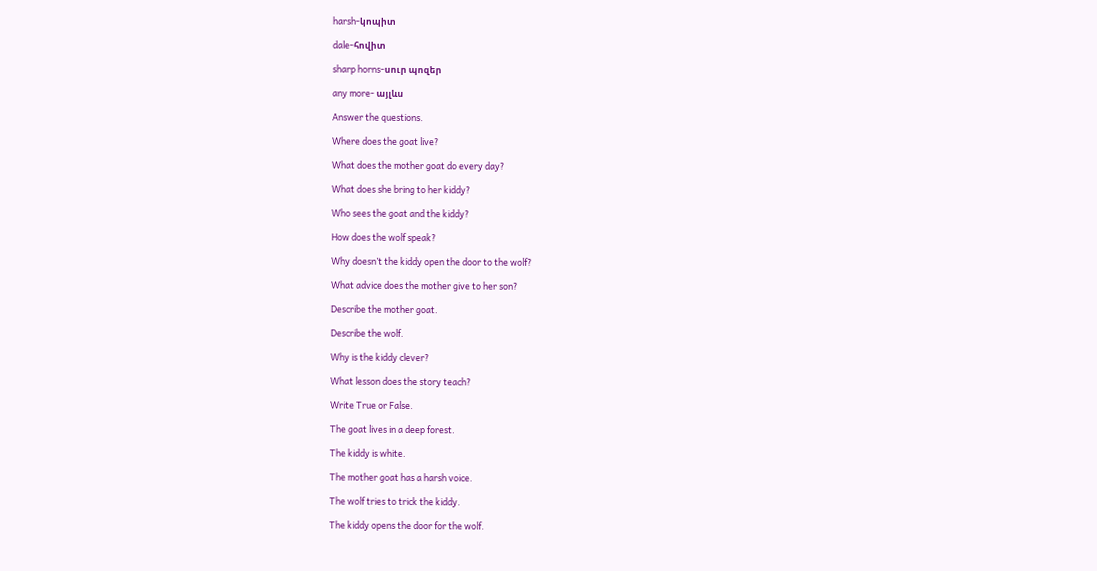harsh-կոպիտ

dale-հովիտ

sharp horns-սուր պոզեր

any more- այլևս

Answer the questions.

Where does the goat live?

What does the mother goat do every day?

What does she bring to her kiddy?

Who sees the goat and the kiddy?

How does the wolf speak?

Why doesn’t the kiddy open the door to the wolf?

What advice does the mother give to her son?

Describe the mother goat.

Describe the wolf.

Why is the kiddy clever?

What lesson does the story teach?

Write True or False.

The goat lives in a deep forest.

The kiddy is white.

The mother goat has a harsh voice.

The wolf tries to trick the kiddy.

The kiddy opens the door for the wolf.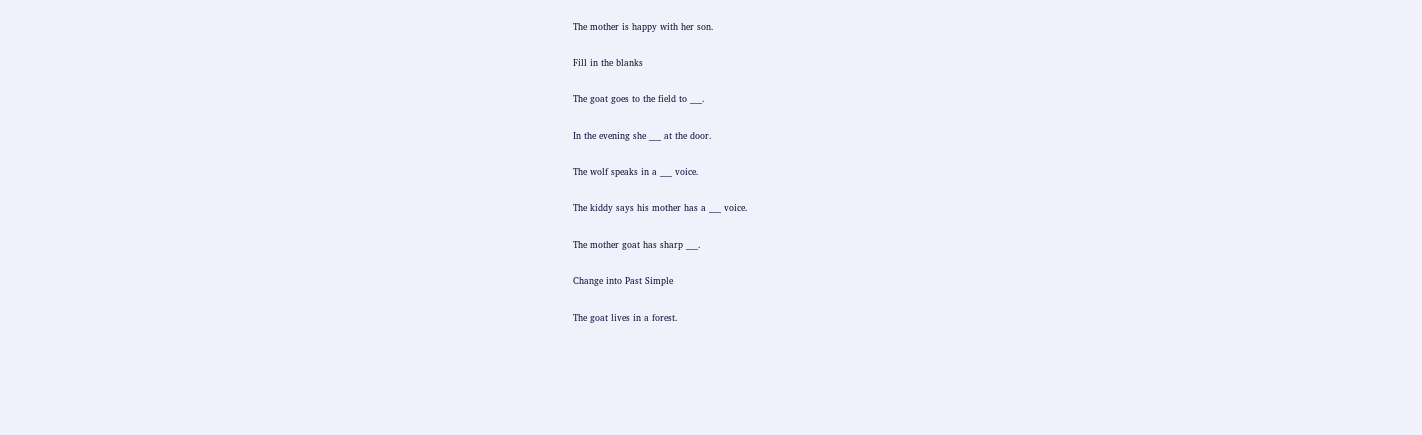The mother is happy with her son.

Fill in the blanks

The goat goes to the field to ___.

In the evening she ___ at the door.

The wolf speaks in a ___ voice.

The kiddy says his mother has a ___ voice.

The mother goat has sharp ___.

Change into Past Simple

The goat lives in a forest.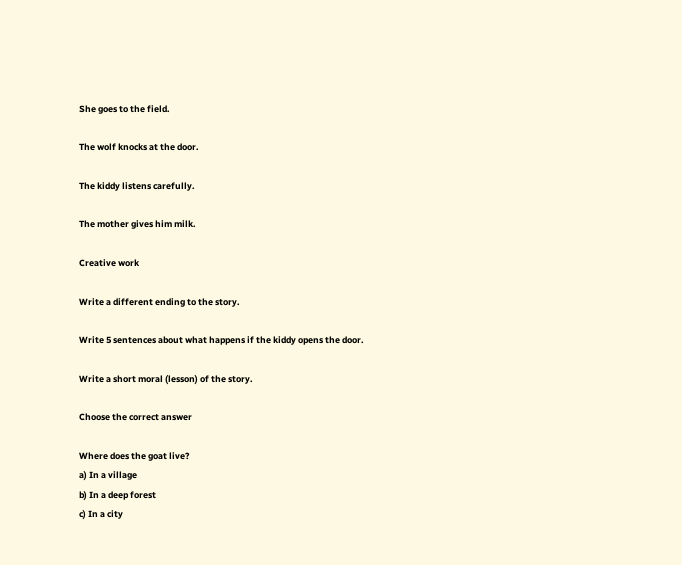She goes to the field.

The wolf knocks at the door.

The kiddy listens carefully.

The mother gives him milk.

Creative work

Write a different ending to the story.

Write 5 sentences about what happens if the kiddy opens the door.

Write a short moral (lesson) of the story.

Choose the correct answer

Where does the goat live?
a) In a village
b) In a deep forest
c) In a city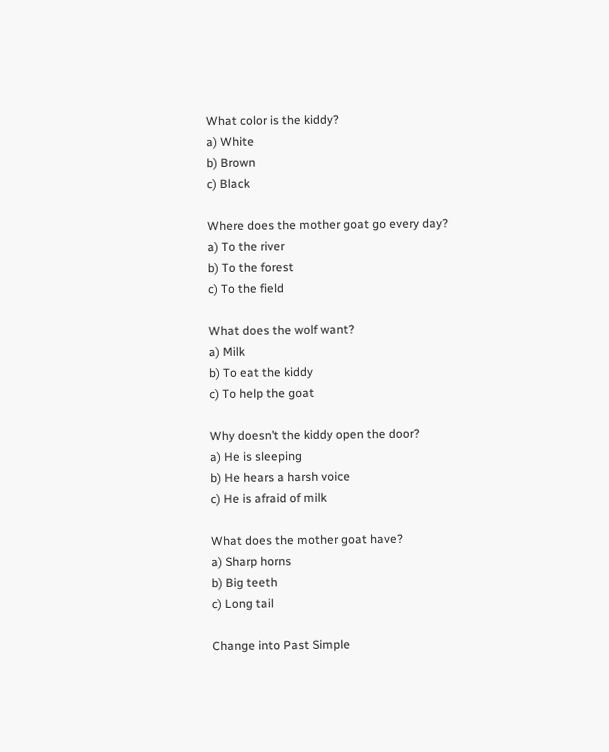What color is the kiddy?
a) White
b) Brown
c) Black

Where does the mother goat go every day?
a) To the river
b) To the forest
c) To the field

What does the wolf want?
a) Milk
b) To eat the kiddy
c) To help the goat

Why doesn’t the kiddy open the door?
a) He is sleeping
b) He hears a harsh voice
c) He is afraid of milk

What does the mother goat have?
a) Sharp horns
b) Big teeth
c) Long tail

Change into Past Simple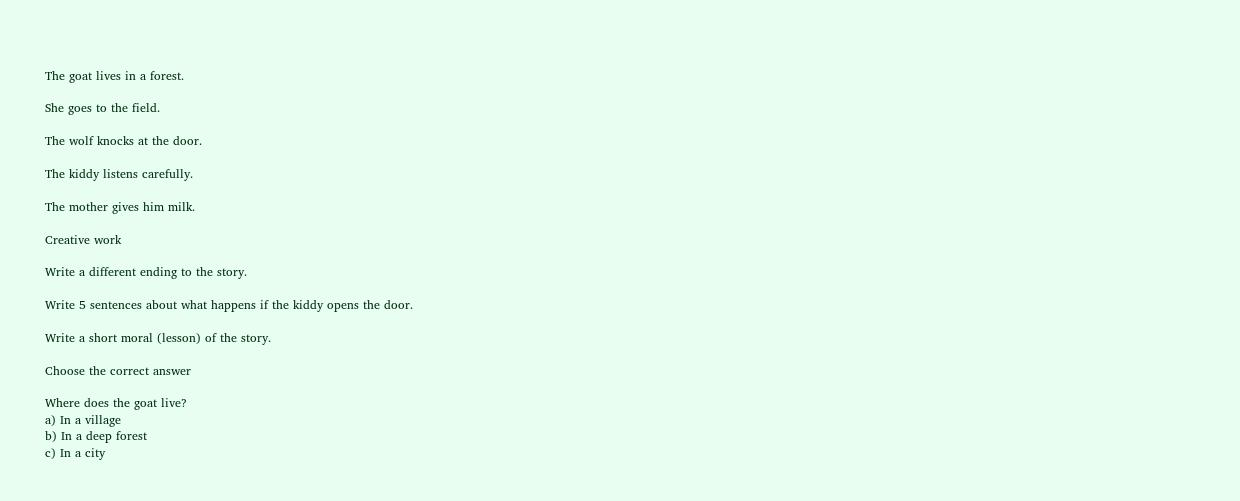The goat lives in a forest.

She goes to the field.

The wolf knocks at the door.

The kiddy listens carefully.

The mother gives him milk.

Creative work

Write a different ending to the story.

Write 5 sentences about what happens if the kiddy opens the door.

Write a short moral (lesson) of the story.

Choose the correct answer

Where does the goat live?
a) In a village
b) In a deep forest
c) In a city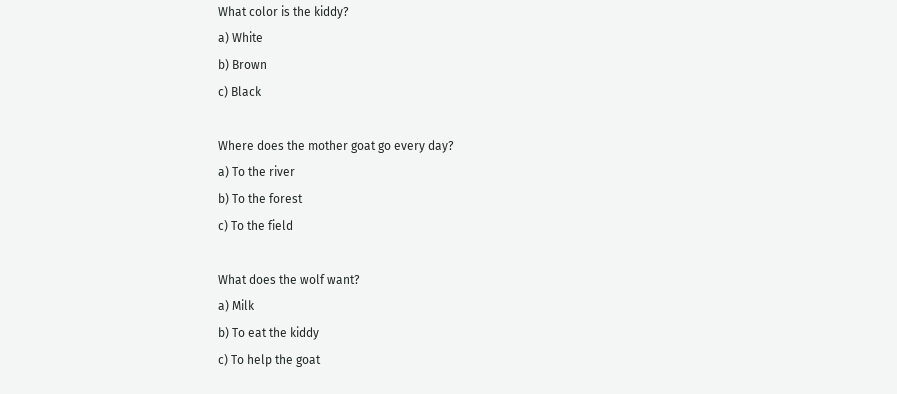What color is the kiddy?
a) White
b) Brown
c) Black

Where does the mother goat go every day?
a) To the river
b) To the forest
c) To the field

What does the wolf want?
a) Milk
b) To eat the kiddy
c) To help the goat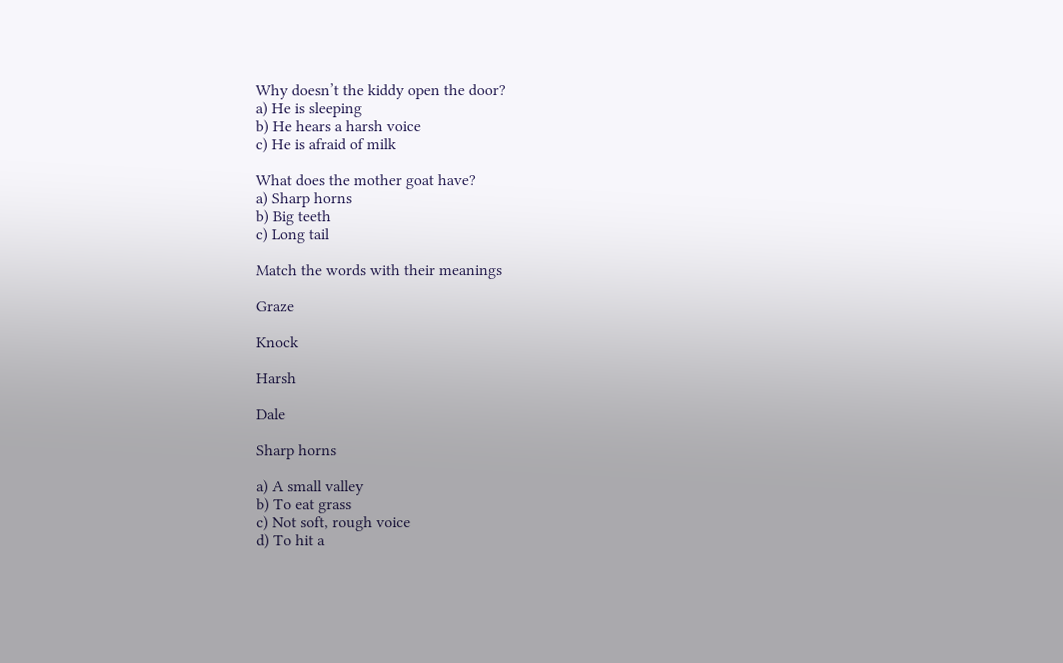Why doesn’t the kiddy open the door?
a) He is sleeping
b) He hears a harsh voice
c) He is afraid of milk

What does the mother goat have?
a) Sharp horns
b) Big teeth
c) Long tail

Match the words with their meanings

Graze

Knock

Harsh

Dale

Sharp horns

a) A small valley
b) To eat grass
c) Not soft, rough voice
d) To hit a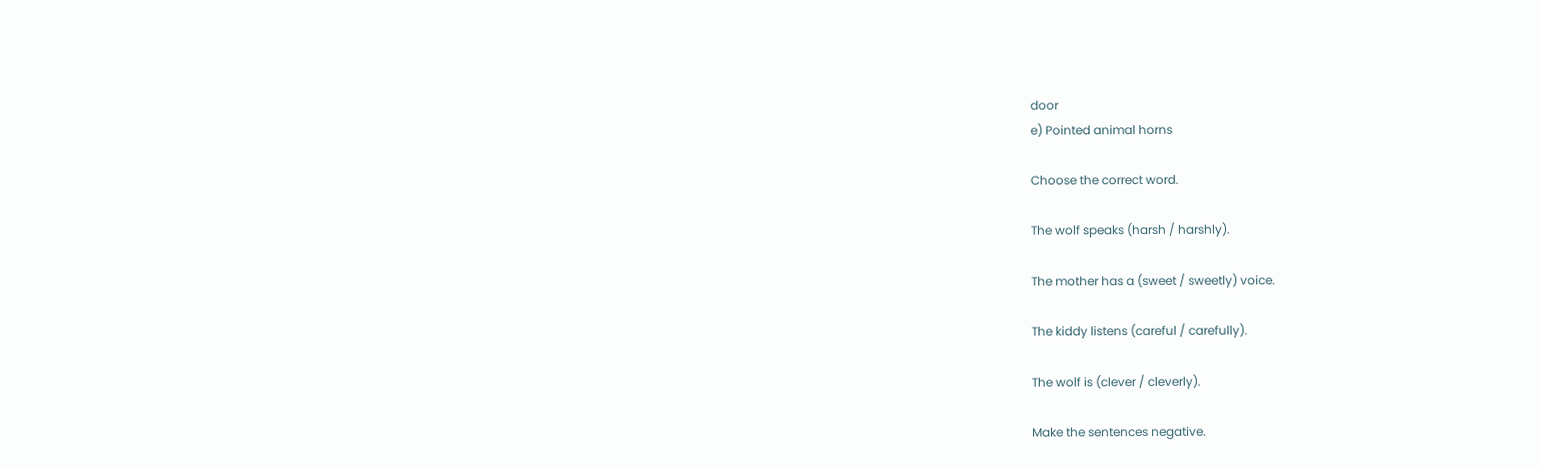door
e) Pointed animal horns

Choose the correct word.

The wolf speaks (harsh / harshly).

The mother has a (sweet / sweetly) voice.

The kiddy listens (careful / carefully).

The wolf is (clever / cleverly).

Make the sentences negative.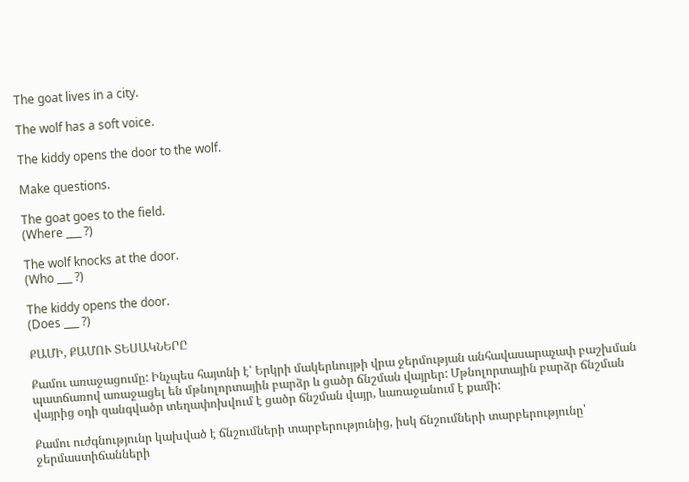The goat lives in a city.

The wolf has a soft voice.

The kiddy opens the door to the wolf.

Make questions.

The goat goes to the field.
(Where ___ ?)

The wolf knocks at the door.
(Who ___ ?)

The kiddy opens the door.
(Does ___ ?)

ՔԱՄԻ, ՔԱՄՈՒ ՏԵՍԱԿՆԵՐԸ

Քամու առաջացումը: Ինչպես հայտնի է՝ Երկրի մակերևույթի վրա ջերմության անհավասարաչափ բաշխման պատճառով առաջացել են մթնոլորտային բարձր և ցածր ճնշման վայրեր: Մթնոլորտային բարձր ճնշման վայրից օդի զանգվածր տեղափոխվում է ցածր ճնշման վայր, ևառաջանում է քամի:

Քամու ուժգնությունր կախված է ճնշումների տարբերությունից, իսկ ճնշումների տարբերությունը՝ ջերմաստիճանների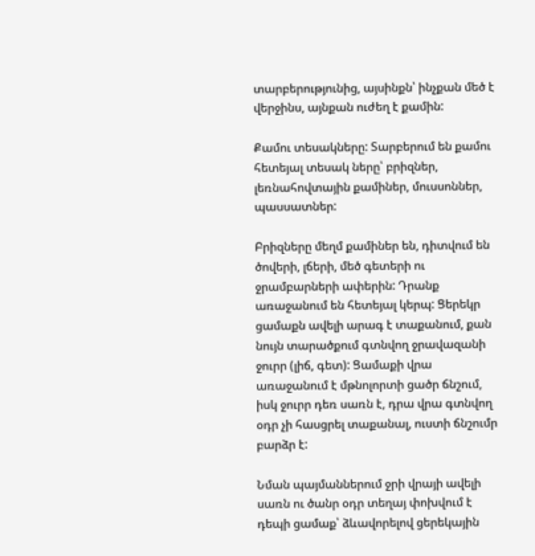տարբերությունից, այսինքն՝ ինչքան մեծ է վերջինս, այնքան ուժեղ է քամին:

Քամու տեսակները: Տարբերում են քամու հետեյալ տեսակ ները՝ բրիզներ, լեռնահովտային քամիներ, մուսսոններ, պասսատներ:

Բրիզները մեղմ քամիներ են, դիտվում են ծովերի, լճերի, մեծ գետերի ու ջրամբարների ափերին: Դրանք առաջանում են հետեյալ կերպ: Ցերեկր ցամաքն ավելի արագ է տաքանում, քան նույն տարածքում գտնվող ջրավազանի ջուրր (լիճ, գետ): Ցամաքի վրա առաջանում է մթնոլորտի ցածր ճնշում, իսկ ջուրր դեռ սառն է, դրա վրա գտնվող օդր չի հասցրել տաքանալ, ուստի ճնշումր բարձր է:

Նման պայմաններում ջրի վրայի ավելի սառն ու ծանր օդր տեղայ փոխվում է դեպի ցամաք՝ ձևավորելով ցերեկային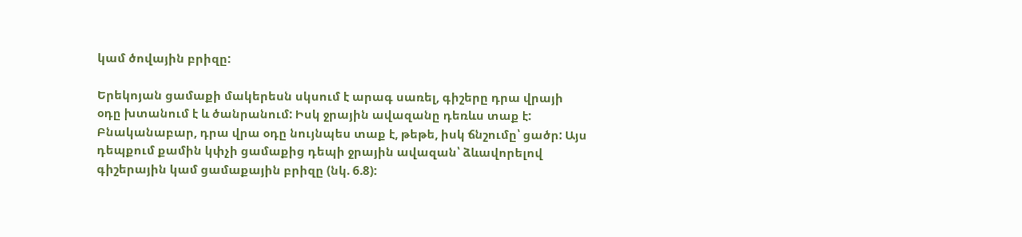կամ ծովային բրիզը:

Երեկոյան ցամաքի մակերեսն սկսում է արագ սառել, գիշերը դրա վրայի օդը խտանում է և ծանրանում: Իսկ ջրային ավազանը դեռևս տաք է: Բնականաբար, դրա վրա օդը նույնպես տաք է, թեթե, իսկ ճնշումը՝ ցածր: Այս դեպքում քամին կփչի ցամաքից դեպի ջրային ավազան՝ ձևավորելով գիշերային կամ ցամաքային բրիզը (նկ. 6.8):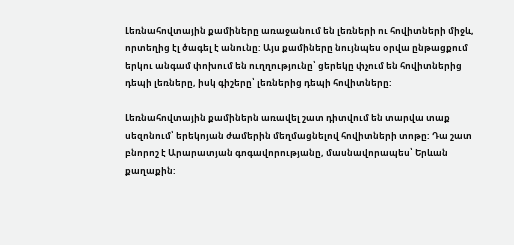Լեռնահովտային քամիները առաջանում են լեռների ու հովիտների միջև, որտեղից էլ ծագել է անունը: Այս քամիները նույնպես օրվա ընթացքում երկու անգամ փոխում են ուղղությունը՝ ցերեկը փչում են հովիտներից դեպի լեռները, իսկ գիշերը՝ լեռներից դեպի հովիտները:

Լեռնահովտային քամիներն առավել շատ դիտվում են տարվա տաք սեզոնում՝ երեկոյան ժամերին մեղմացնելով հովիտների տոթը: Դա շատ բնորոշ է Արարատյան գոգավորությանը, մասնավորապես՝ Երևան քաղաքին: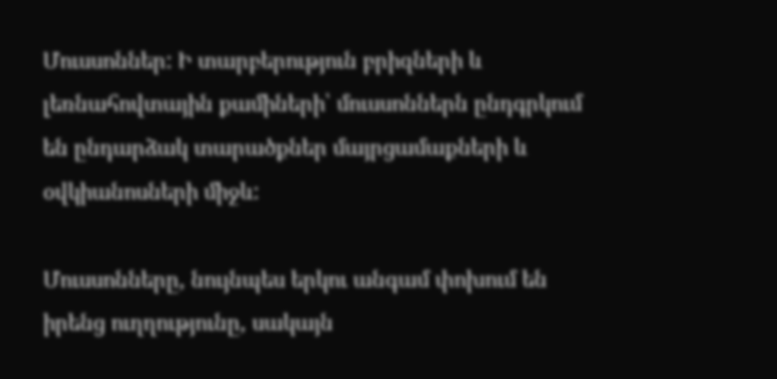Մուսսոններ: Ի տարբերություն բրիզների և լեռնահովտային քամիների՝ մուսսոններն ընդգրկում են ընդարձակ տարածքներ մայրցամաքների և օվկիանոսների միջև:

Մուսսոնները, նույնպես երկու անգամ փոխում են իրենց ուղղությունը, սակայն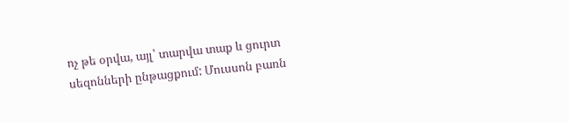ոչ թե օրվա, այլ՝ տարվա տաք և ցուրտ սեզոնների ընթացքում: Մուսսոն բառն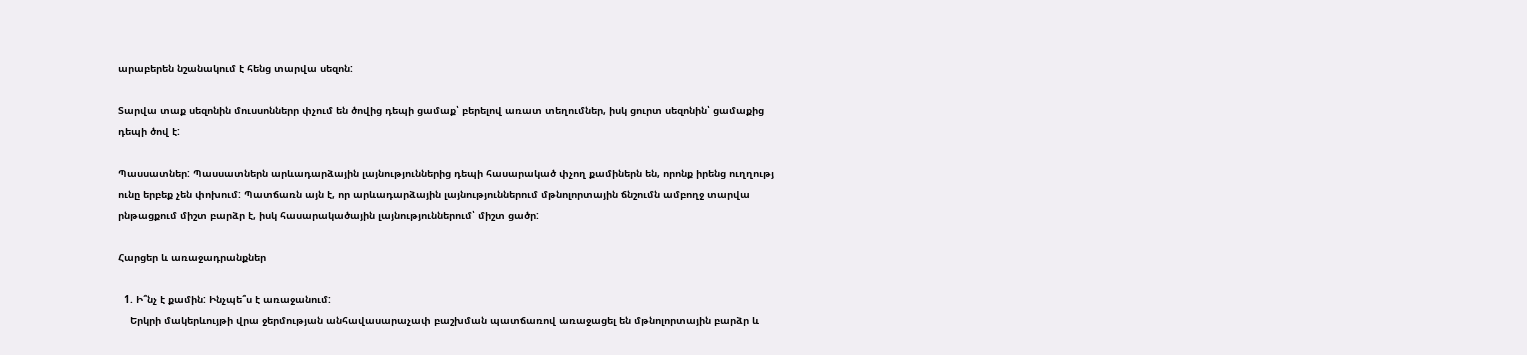արաբերեն նշանակում է հենց տարվա սեզոն:

Տարվա տաք սեզոնին մուսսոններր փչում են ծովից դեպի ցամաք՝ բերելով առատ տեղումներ, իսկ ցուրտ սեզոնին՝ ցամաքից դեպի ծով է:

Պասսատներ: Պասսատներն արևադարձային լայնություններից դեպի հասարակած փչող քամիներն են, որոնք իրենց ուղղությ ունը երբեք չեն փոխում: Պատճառն այն է, որ արևադարձային լայնություններում մթնոլորտային ճնշումն ամբողջ տարվա րնթացքում միշտ բարձր է, իսկ հասարակածային լայնություններում՝ միշտ ցածր:

Հարցեր և առաջադրանքներ

  1. Ի՞նչ է քամին: Ինչպե՞ս է առաջանում:
    Երկրի մակերևույթի վրա ջերմության անհավասարաչափ բաշխման պատճառով առաջացել են մթնոլորտային բարձր և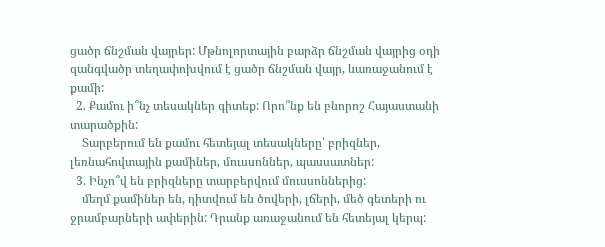ցածր ճնշման վայրեր: Մթնոլորտային բարձր ճնշման վայրից օդի զանգվածր տեղափոխվում է ցածր ճնշման վայր, ևառաջանում է քամի:
  2. Քամու ի՞նչ տեսակներ գիտեք: Որո՞նք են բնորոշ Հայաստանի տարածքին:
    Տարբերում են քամու հետեյալ տեսակները՝ բրիզներ, լեռնահովտային քամիներ, մուսսոններ, պասսատներ:
  3. Ինչո՞վ են բրիզները տարբերվում մուսսոններից:
    մեղմ քամիներ են, դիտվում են ծովերի, լճերի, մեծ գետերի ու ջրամբարների ափերին: Դրանք առաջանում են հետեյալ կերպ: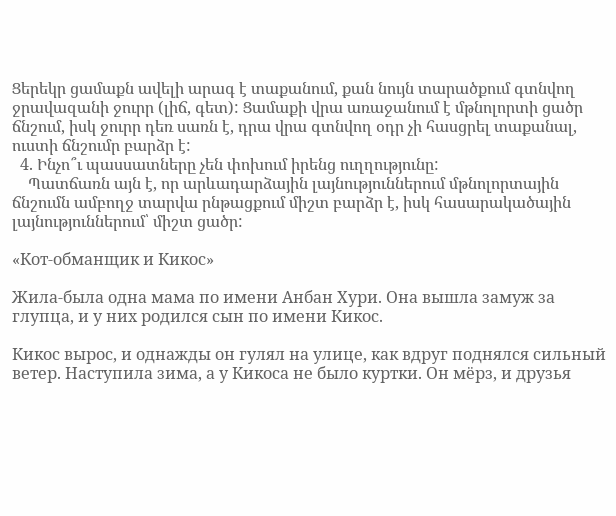Ցերեկր ցամաքն ավելի արագ է տաքանում, քան նույն տարածքում գտնվող ջրավազանի ջուրր (լիճ, գետ): Ցամաքի վրա առաջանում է մթնոլորտի ցածր ճնշում, իսկ ջուրր դեռ սառն է, դրա վրա գտնվող օդր չի հասցրել տաքանալ, ուստի ճնշումր բարձր է:
  4. Ինչո՞ւ պասսատները չեն փոխում իրենց ուղղությունը:
    Պատճառն այն է, որ արևադարձային լայնություններում մթնոլորտային ճնշումն ամբողջ տարվա րնթացքում միշտ բարձր է, իսկ հասարակածային լայնություններում՝ միշտ ցածր:

«Кот-обманщик и Кикос»

Жила-была одна мама по имени Анбан Хури. Она вышла замуж за глупца, и у них родился сын по имени Кикос.

Кикос вырос, и однажды он гулял на улице, как вдруг поднялся сильный ветер. Наступила зима, а у Кикоса не было куртки. Он мёрз, и друзья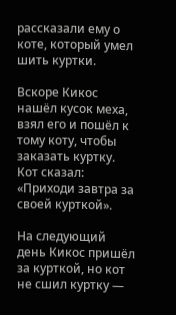рассказали ему о коте, который умел шить куртки.

Вскоре Кикос нашёл кусок меха, взял его и пошёл к тому коту, чтобы заказать куртку. Кот сказал: «Приходи завтра за своей курткой».

На следующий день Кикос пришёл за курткой, но кот не сшил куртку —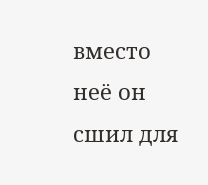вместо неё он сшил для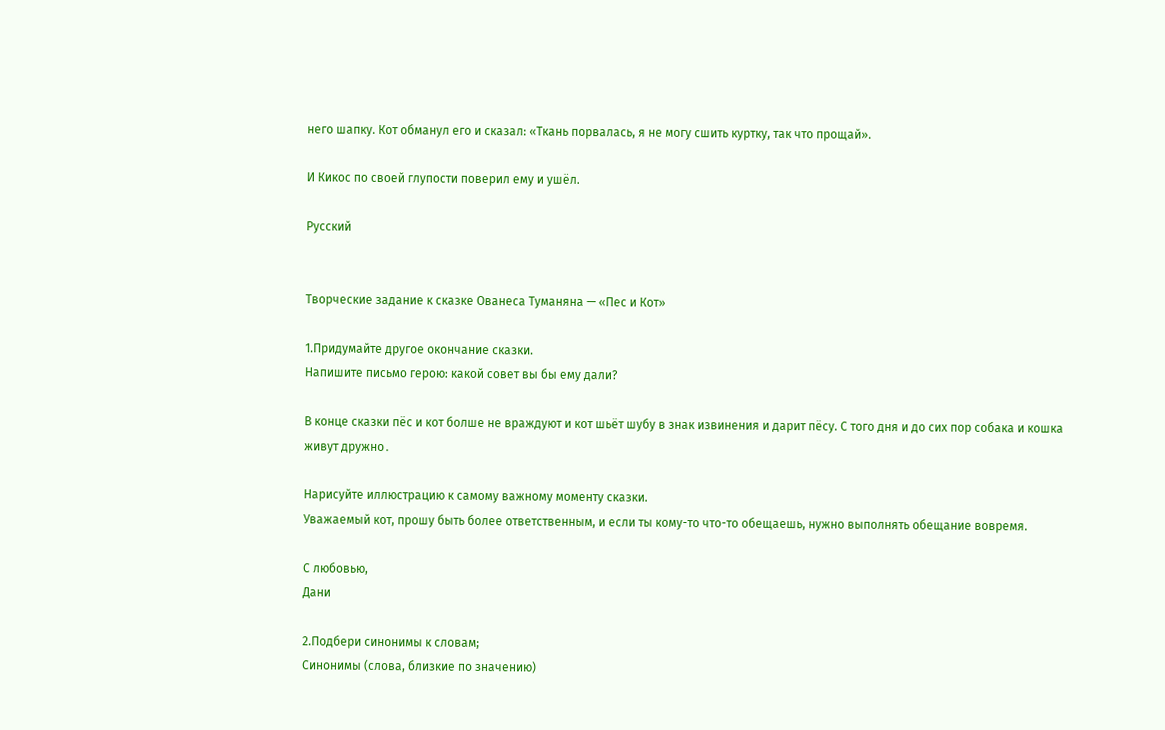него шапку. Кот обманул его и сказал: «Ткань порвалась, я не могу сшить куртку, так что прощай».

И Кикос по своей глупости поверил ему и ушёл.

Русский


Творческие задание к сказке Ованеса Туманяна — «Пес и Кот»

1.Придумайте другое окончание сказки.
Напишите письмо герою: какой совет вы бы ему дали?

В конце сказки пёс и кот болше не враждуют и кот шьёт шубу в знак извинения и дарит пёсу. С того дня и до сих пор собака и кошка живут дружно․

Нарисуйте иллюстрацию к самому важному моменту сказки.
Уважаемый кот, прошу быть более ответственным, и если ты кому-то что-то обещаешь, нужно выполнять обещание вовремя.

С любовью,
Дани

2.Подбери синонимы к словам;
Синонимы (слова, близкие по значению)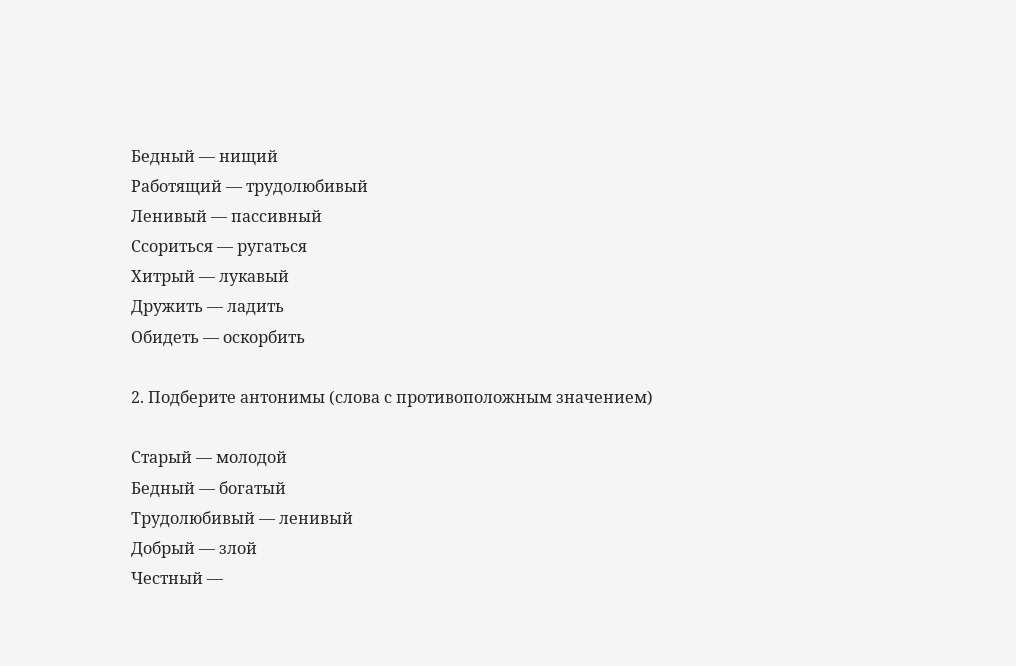Бедный — нищий
Работящий — трудолюбивый
Ленивый — пассивный
Ссориться — ругаться
Хитрый — лукавый
Дружить — ладить
Обидеть — оскорбить

2. Подберите антонимы (слова с противоположным значением)

Старый — молодой
Бедный — богатый
Трудолюбивый — ленивый
Добрый — злой
Честный —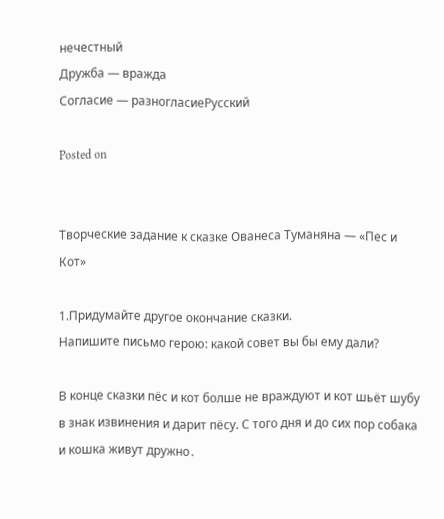нечестный
Дружба — вражда
Согласие — разногласиеРусский

Posted on


Творческие задание к сказке Ованеса Туманяна — «Пес и Кот»

1.Придумайте другое окончание сказки.
Напишите письмо герою: какой совет вы бы ему дали?

В конце сказки пёс и кот болше не враждуют и кот шьёт шубу в знак извинения и дарит пёсу. С того дня и до сих пор собака и кошка живут дружно․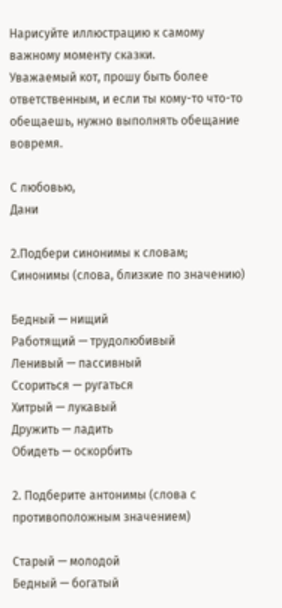Нарисуйте иллюстрацию к самому важному моменту сказки.
Уважаемый кот, прошу быть более ответственным, и если ты кому-то что-то обещаешь, нужно выполнять обещание вовремя.

С любовью,
Дани

2.Подбери синонимы к словам;
Синонимы (слова, близкие по значению)

Бедный — нищий
Работящий — трудолюбивый
Ленивый — пассивный
Ссориться — ругаться
Хитрый — лукавый
Дружить — ладить
Обидеть — оскорбить

2. Подберите антонимы (слова с противоположным значением)

Старый — молодой
Бедный — богатый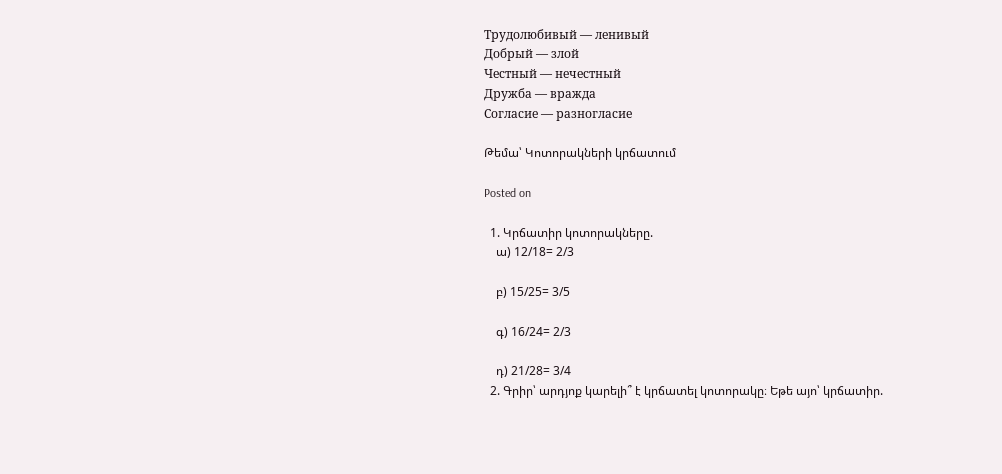Трудолюбивый — ленивый
Добрый — злой
Честный — нечестный
Дружба — вражда
Согласие — разногласие

Թեմա՝ Կոտորակների կրճատում

Posted on

  1. Կրճատիր կոտորակները.
    ա) 12/18= 2/3

    բ) 15/25= 3/5

    գ) 16/24= 2/3

    դ) 21/28= 3/4
  2. Գրիր՝ արդյոք կարելի՞ է կրճատել կոտորակը։ Եթե այո՝ կրճատիր.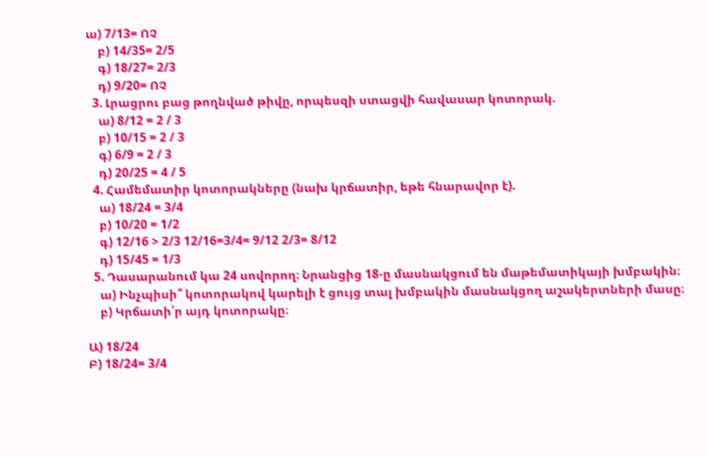ա) 7/13= ՈՉ
    բ) 14/35= 2/5
    գ) 18/27= 2/3
    դ) 9/20= ՈՉ
  3. Լրացրու բաց թողնված թիվը, որպեսզի ստացվի հավասար կոտորակ.
    ա) 8/12 = 2 / 3
    բ) 10/15 = 2 / 3
    գ) 6/9 = 2 / 3
    դ) 20/25 = 4 / 5
  4. Համեմատիր կոտորակները (նախ կրճատիր, եթե հնարավոր է).
    ա) 18/24 = 3/4
    բ) 10/20 = 1/2
    գ) 12/16 > 2/3 12/16=3/4= 9/12 2/3= 8/12
    դ) 15/45 = 1/3
  5. Դասարանում կա 24 սովորող։ Նրանցից 18-ը մասնակցում են մաթեմատիկայի խմբակին։
    ա) Ինչպիսի՞ կոտորակով կարելի է ցույց տալ խմբակին մասնակցող աշակերտների մասը։
    բ) Կրճատի՛ր այդ կոտորակը։

Ա) 18/24
Բ) 18/24= 3/4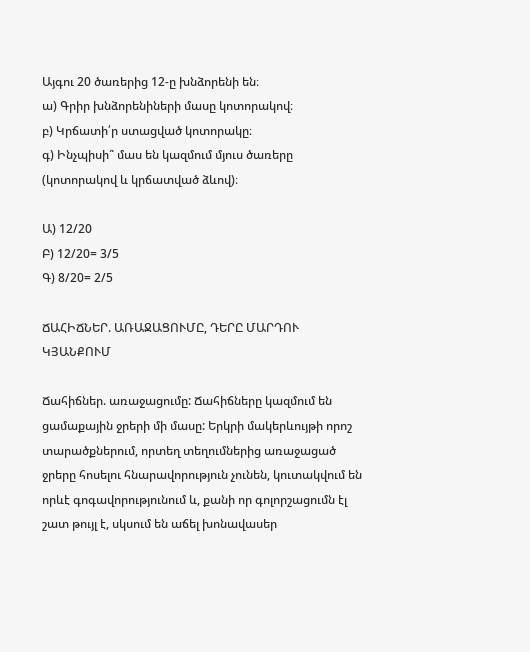Այգու 20 ծառերից 12-ը խնձորենի են։
ա) Գրիր խնձորենիների մասը կոտորակով։
բ) Կրճատի՛ր ստացված կոտորակը։
գ) Ինչպիսի՞ մաս են կազմում մյուս ծառերը (կոտորակով և կրճատված ձևով)։

Ա) 12/20
Բ) 12/20= 3/5
Գ) 8/20= 2/5

ՃԱՀԻՃՆԵՐ. ԱՌԱՋԱՑՈՒՄԸ, ԴԵՐԸ ՄԱՐԴՈՒ ԿՅԱՆՔՈՒՄ

Ճահիճներ. առաջացումը: Ճահիճները կազմում են ցամաքային ջրերի մի մասը: Երկրի մակերևույթի որոշ տարածքներում, որտեղ տեղումներից առաջացած ջրերը հոսելու հնարավորություն չունեն, կուտակվում են որևէ գոգավորությունում և, քանի որ գոլորշացումն էլ շատ թույլ է, սկսում են աճել խոնավասեր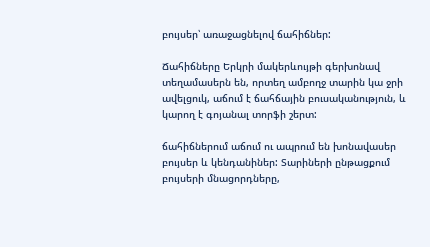բույսեր՝ առաջացնելով ճահիճներ:

Ճահիճները Երկրի մակերևույթի գերխոնավ տեղամասերն են, որտեղ ամբողջ տարին կա ջրի ավելցուկ, աճում է ճահճային բուսականություն, և կարող է գոյանալ տորֆի շերտ:

ճահիճներում աճում ու ապրում են խոնավասեր բույսեր և կենդանիներ: Տարիների ընթացքում բույսերի մնացորդները,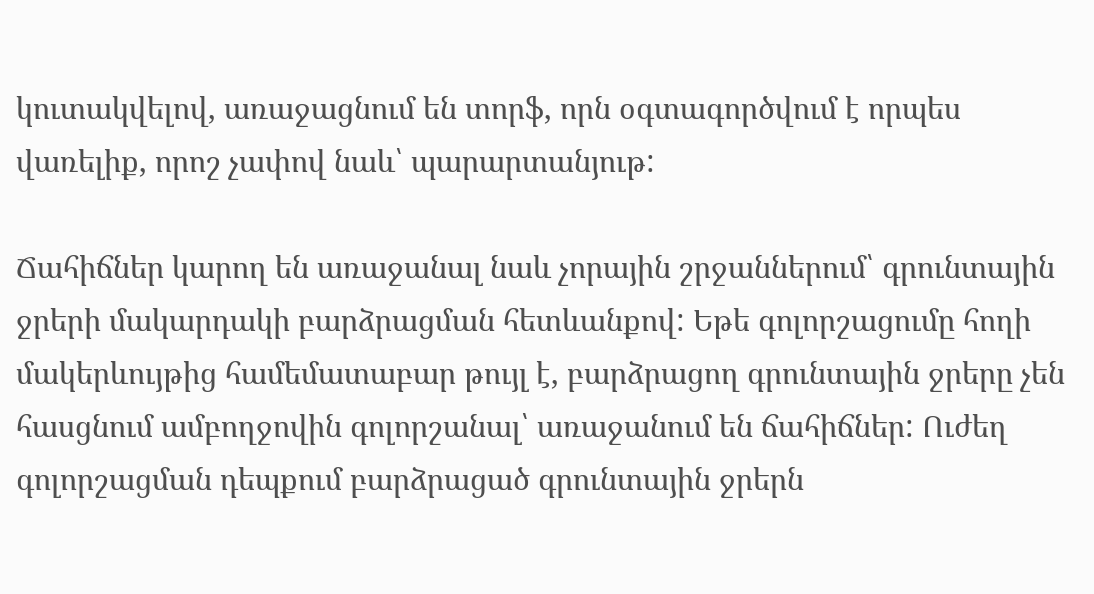կուտակվելով, առաջացնում են տորֆ, որն օգտագործվում է որպես վառելիք, որոշ չափով նաև՝ պարարտանյութ:

Ճահիճներ կարող են առաջանալ նաև չորային շրջաններում՝ գրունտային ջրերի մակարդակի բարձրացման հետևանքով: Եթե գոլորշացումը հողի մակերևույթից համեմատաբար թույլ է, բարձրացող գրունտային ջրերը չեն հասցնում ամբողջովին գոլորշանալ՝ առաջանում են ճահիճներ: Ուժեղ գոլորշացման դեպքում բարձրացած գրունտային ջրերն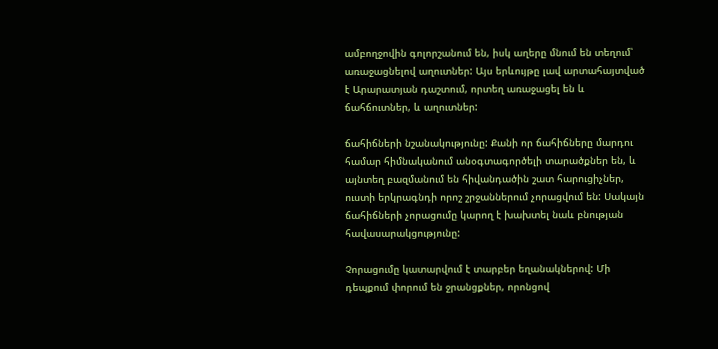ամբողջովին գոլորշանում են, իսկ աղերը մնում են տեղում՝ առաջացնելով աղուտներ: Այս երևույթը լավ արտահայտված է Արարատյան դաշտում, որտեղ առաջացել են և ճահճուտներ, և աղուտներ:

ճահիճների նշանակությունը: Քանի որ ճահիճները մարդու համար հիմնականում անօգտագործելի տարածքներ են, և այնտեղ բազմանում են հիվանդածին շատ հարուցիչներ, ուստի երկրագնդի որոշ շրջաններում չորացվում են: Սակայն ճահիճների չորացումը կարող է խախտել նաև բնության հավասարակցությունը:

Չորացումը կատարվում է տարբեր եղանակներով: Մի դեպքում փորում են ջրանցքներ, որոնցով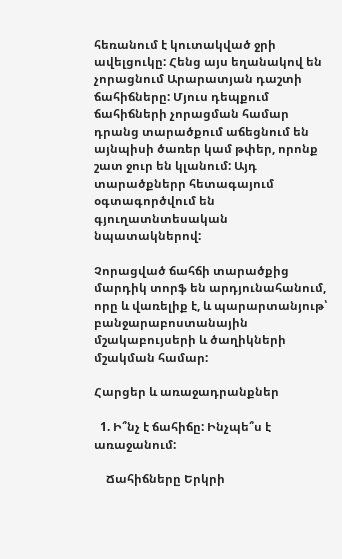հեռանում է կուտակված ջրի ավելցուկը: Հենց այս եղանակով են չորացնում Արարատյան դաշտի ճահիճները: Մյուս դեպքում ճահիճների չորացման համար դրանց տարածքում աճեցնում են այնպիսի ծառեր կամ թփեր, որոնք շատ ջուր են կլանում: Այդ տարածքներր հետագայում օգտագործվում են գյուղատնտեսական նպատակներով:

Չորացված ճահճի տարածքից մարդիկ տորֆ են արդյունահանում, որը և վառելիք է, և պարարտանյութ՝ բանջարաբոստանային մշակաբույսերի և ծաղիկների մշակման համար:

Հարցեր և առաջադրանքներ

  1. Ի՞նչ է ճահիճը: Ինչպե՞ս է առաջանում:

    Ճահիճները Երկրի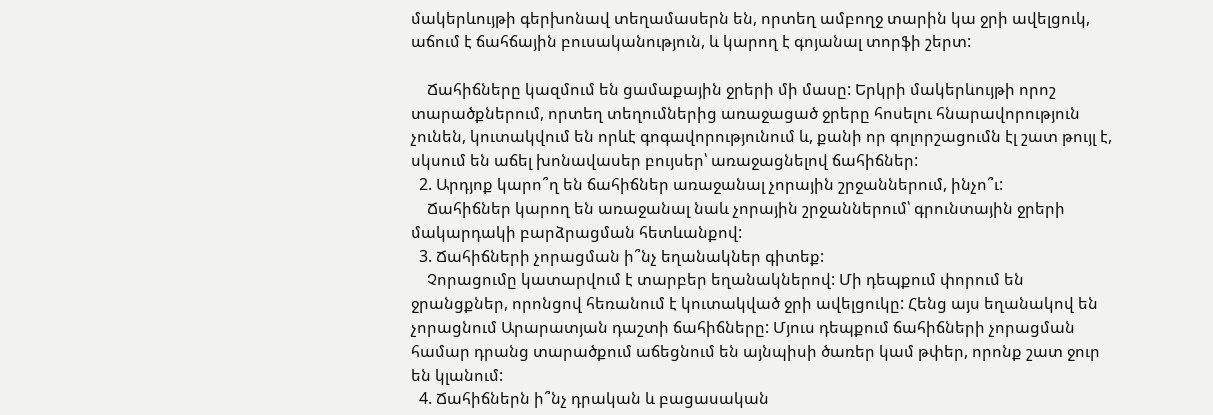մակերևույթի գերխոնավ տեղամասերն են, որտեղ ամբողջ տարին կա ջրի ավելցուկ, աճում է ճահճային բուսականություն, և կարող է գոյանալ տորֆի շերտ:

    Ճահիճները կազմում են ցամաքային ջրերի մի մասը: Երկրի մակերևույթի որոշ տարածքներում, որտեղ տեղումներից առաջացած ջրերը հոսելու հնարավորություն չունեն, կուտակվում են որևէ գոգավորությունում և, քանի որ գոլորշացումն էլ շատ թույլ է, սկսում են աճել խոնավասեր բույսեր՝ առաջացնելով ճահիճներ:
  2. Արդյոք կարո՞ղ են ճահիճներ առաջանալ չորային շրջաններում, ինչո՞ւ:
    Ճահիճներ կարող են առաջանալ նաև չորային շրջաններում՝ գրունտային ջրերի մակարդակի բարձրացման հետևանքով:
  3. Ճահիճների չորացման ի՞նչ եղանակներ գիտեք:
    Չորացումը կատարվում է տարբեր եղանակներով: Մի դեպքում փորում են ջրանցքներ, որոնցով հեռանում է կուտակված ջրի ավելցուկը: Հենց այս եղանակով են չորացնում Արարատյան դաշտի ճահիճները: Մյուս դեպքում ճահիճների չորացման համար դրանց տարածքում աճեցնում են այնպիսի ծառեր կամ թփեր, որոնք շատ ջուր են կլանում:
  4. Ճահիճներն ի՞նչ դրական և բացասական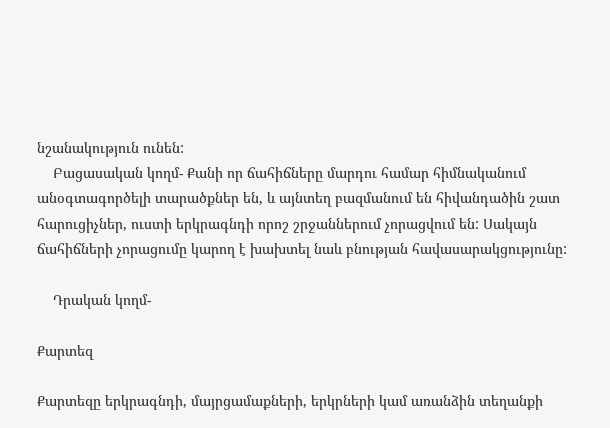նշանակություն ունեն:
    Բացասական կողմ- Քանի որ ճահիճները մարդու համար հիմնականում անօգտագործելի տարածքներ են, և այնտեղ բազմանում են հիվանդածին շատ հարուցիչներ, ուստի երկրագնդի որոշ շրջաններում չորացվում են: Սակայն ճահիճների չորացումը կարող է խախտել նաև բնության հավասարակցությունը:

    Դրական կողմ-

Քարտեզ

Քարտեզը երկրագնդի, մայրցամաքների, երկրների կամ առանձին տեղանքի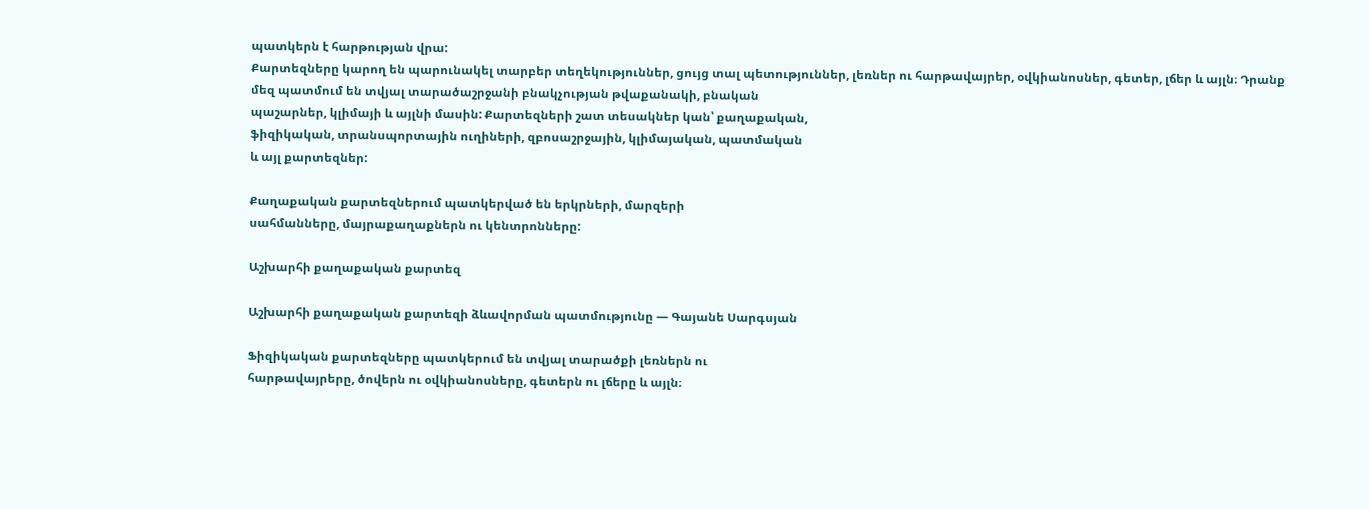պատկերն է հարթության վրա:
Քարտեզները կարող են պարունակել տարբեր տեղեկություններ, ցույց տալ պետություններ, լեռներ ու հարթավայրեր, օվկիանոսներ, գետեր, լճեր և այլն։ Դրանք
մեզ պատմում են տվյալ տարածաշրջանի բնակչության թվաքանակի, բնական
պաշարներ, կլիմայի և այլնի մասին: Քարտեզների շատ տեսակներ կան՝ քաղաքական,
ֆիզիկական, տրանսպորտային ուղիների, զբոսաշրջային, կլիմայական, պատմական
և այլ քարտեզներ:

Քաղաքական քարտեզներում պատկերված են երկրների, մարզերի
սահմանները, մայրաքաղաքներն ու կենտրոնները:

Աշխարհի քաղաքական քարտեզ

Աշխարհի քաղաքական քարտեզի ձևավորման պատմությունը — Գայանե Սարգսյան

Ֆիզիկական քարտեզները պատկերում են տվյալ տարածքի լեռներն ու
հարթավայրերը, ծովերն ու օվկիանոսները, գետերն ու լճերը և այլն։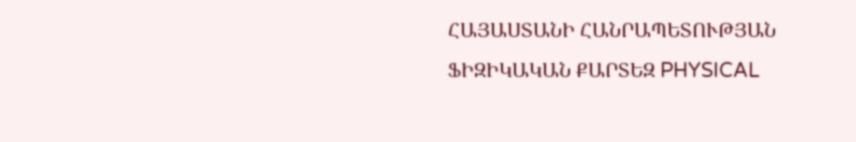ՀԱՅԱՍՏԱՆԻ ՀԱՆՐԱՊԵՏՈՒԹՅԱՆ ՖԻԶԻԿԱԿԱՆ ՔԱՐՏԵԶ PHYSICAL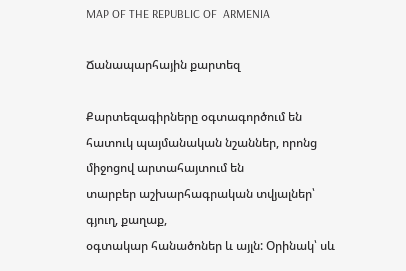MAP OF THE REPUBLIC OF  ARMENIA

Ճանապարհային քարտեզ

Քարտեզագիրները օգտագործում են հատուկ պայմանական նշաններ, որոնց միջոցով արտահայտում են
տարբեր աշխարհագրական տվյալներ՝ գյուղ, քաղաք,
օգտակար հանածոներ և այլն: Օրինակ՝ սև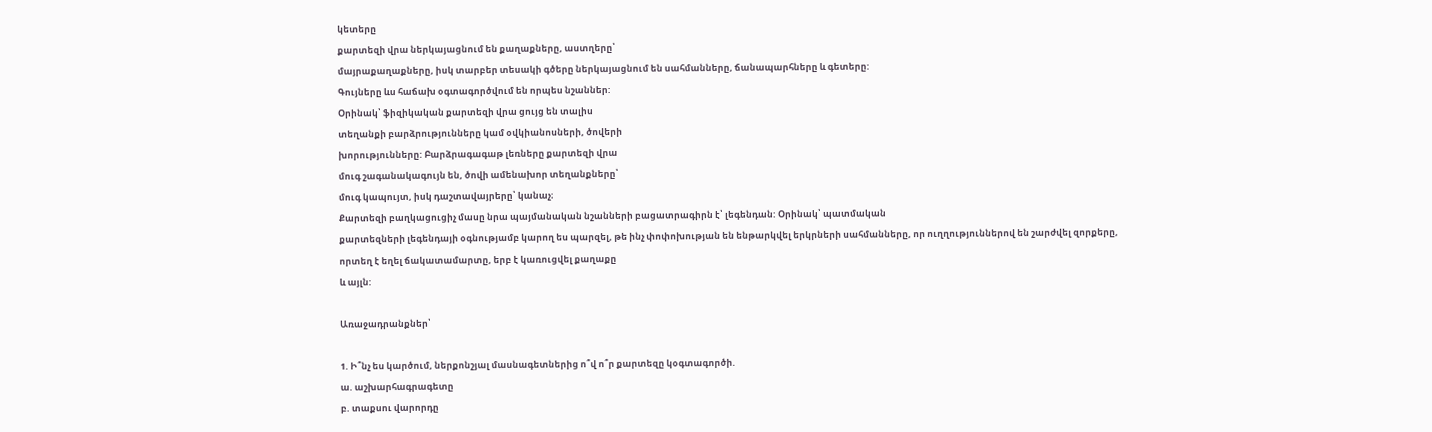կետերը
քարտեզի վրա ներկայացնում են քաղաքները, աստղերը՝
մայրաքաղաքները, իսկ տարբեր տեսակի գծերը ներկայացնում են սահմանները, ճանապարհները և գետերը:
Գույները ևս հաճախ օգտագործվում են որպես նշաններ:
Օրինակ՝ ֆիզիկական քարտեզի վրա ցույց են տալիս
տեղանքի բարձրությունները կամ օվկիանոսների, ծովերի
խորությունները: Բարձրագագաթ լեռները քարտեզի վրա
մուգ շագանակագույն են, ծովի ամենախոր տեղանքները՝
մուգ կապույտ, իսկ դաշտավայրերը՝ կանաչ։
Քարտեզի բաղկացուցիչ մասը նրա պայմանական նշանների բացատրագիրն է՝ լեգենդան: Օրինակ՝ պատմական
քարտեզների լեգենդայի օգնությամբ կարող ես պարզել, թե ինչ փոփոխության են ենթարկվել երկրների սահմանները, որ ուղղություններով են շարժվել զորքերը,
որտեղ է եղել ճակատամարտը, երբ է կառուցվել քաղաքը
և այլն:

Առաջադրանքներ՝

1. Ի՞նչ ես կարծում, ներքոնշյալ մասնագետներից ո՞վ ո՞ր քարտեզը կօգտագործի.
ա. աշխարհագրագետը
բ. տաքսու վարորդը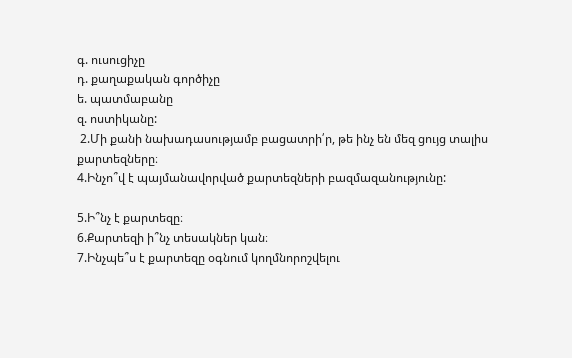գ. ուսուցիչը
դ. քաղաքական գործիչը
ե. պատմաբանը
զ. ոստիկանը:
 2.Մի քանի նախադասությամբ բացատրի՛ր, թե ինչ են մեզ ցույց տալիս
քարտեզները։
4.Ինչո՞վ է պայմանավորված քարտեզների բազմազանությունը:

5.Ի՞նչ է քարտեզը։
6.Քարտեզի ի՞նչ տեսակներ կան։
7.Ինչպե՞ս է քարտեզը օգնում կողմնորոշվելու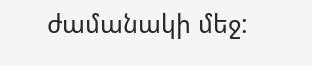ժամանակի մեջ: